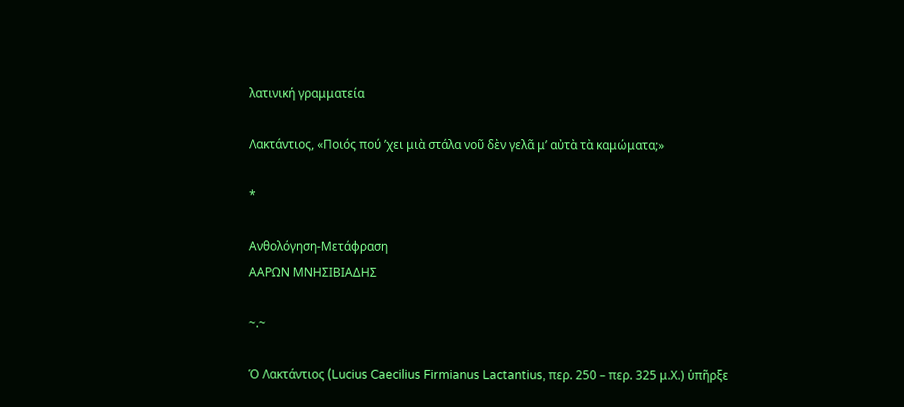λατινική γραμματεία

Λακτάντιος, «Ποιός πού ’χει μιὰ στάλα νοῦ δὲν γελᾶ μ’ αὐτὰ τὰ καμώματα;»

*

Ανθολόγηση-Μετάφραση
ΑΑΡΩΝ ΜΝΗΣΙΒΙΑΔΗΣ

~.~

Ὁ Λακτάντιος (Lucius Caecilius Firmianus Lactantius, περ. 250 – περ. 325 μ.Χ.) ὑπῆρξε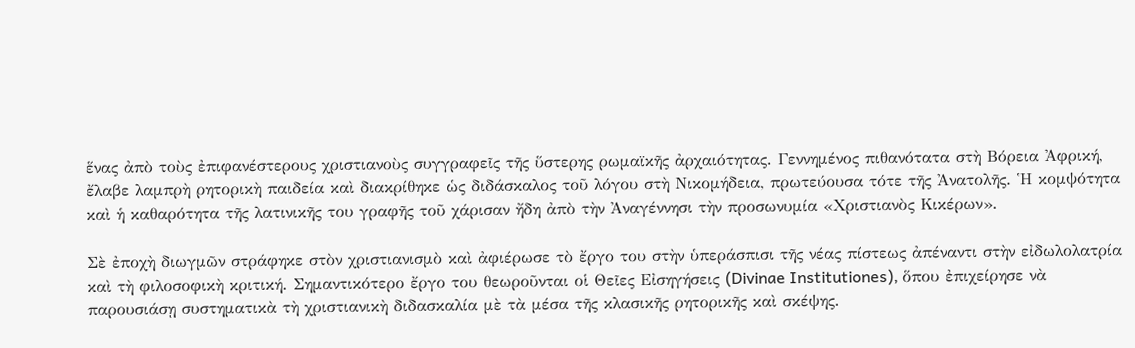ἕνας ἀπὸ τοὺς ἐπιφανέστερους χριστιανοὺς συγγραφεῖς τῆς ὕστερης ρωμαϊκῆς ἀρχαιότητας. Γεννημένος πιθανότατα στὴ Βόρεια Ἀφρική, ἔλαβε λαμπρὴ ρητορικὴ παιδεία καὶ διακρίθηκε ὡς διδάσκαλος τοῦ λόγου στὴ Νικομήδεια, πρωτεύουσα τότε τῆς Ἀνατολῆς. Ἡ κομψότητα καὶ ἡ καθαρότητα τῆς λατινικῆς του γραφῆς τοῦ χάρισαν ἤδη ἀπὸ τὴν Ἀναγέννησι τὴν προσωνυμία «Χριστιανὸς Κικέρων».

Σὲ ἐποχὴ διωγμῶν στράφηκε στὸν χριστιανισμὸ καὶ ἀφιέρωσε τὸ ἔργο του στὴν ὑπεράσπισι τῆς νέας πίστεως ἀπέναντι στὴν εἰδωλολατρία καὶ τὴ φιλοσοφικὴ κριτική. Σημαντικότερο ἔργο του θεωροῦνται οἱ Θεῖες Εἰσηγήσεις (Divinae Institutiones), ὅπου ἐπιχείρησε νὰ παρουσιάσῃ συστηματικὰ τὴ χριστιανικὴ διδασκαλία μὲ τὰ μέσα τῆς κλασικῆς ρητορικῆς καὶ σκέψης.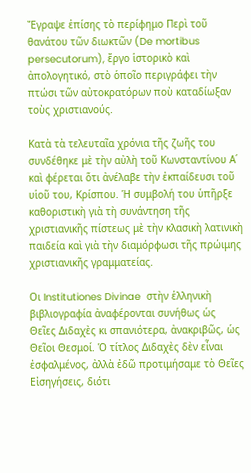Ἔγραψε ἐπίσης τὸ περίφημο Περὶ τοῦ θανάτου τῶν διωκτῶν (De mortibus persecutorum), ἔργο ἱστορικὸ καὶ ἀπολογητικό, στὸ ὁποῖο περιγράφει τὴν πτώσι τῶν αὐτοκρατόρων ποὺ καταδίωξαν τοὺς χριστιανούς.

Κατὰ τὰ τελευταῖα χρόνια τῆς ζωῆς του συνδέθηκε μὲ τὴν αὐλὴ τοῦ Κωνσταντίνου Α΄ καὶ φέρεται ὅτι ἀνέλαβε τὴν ἐκπαίδευσι τοῦ υἱοῦ του, Κρίσπου. Ἡ συμβολή του ὑπῆρξε καθοριστικὴ γιὰ τὴ συνάντηση τῆς χριστιανικῆς πίστεως μὲ τὴν κλασικὴ λατινικὴ παιδεία καὶ γιὰ τὴν διαμόρφωσι τῆς πρώιμης χριστιανικῆς γραμματείας.

Οι Institutiones Divinae  στὴν ἑλληνικὴ βιβλιογραφία ἀναφέρονται συνήθως ὡς Θεῖες Διδαχὲς κι σπανιότερα, ἀνακριβῶς, ὡς Θεῖοι Θεσμοί. Ὁ τίτλος Διδαχὲς δὲν εἶναι ἐσφαλμένος, ἀλλὰ ἐδῶ προτιμήσαμε τὸ Θεῖες Εἰσηγήσεις, διότι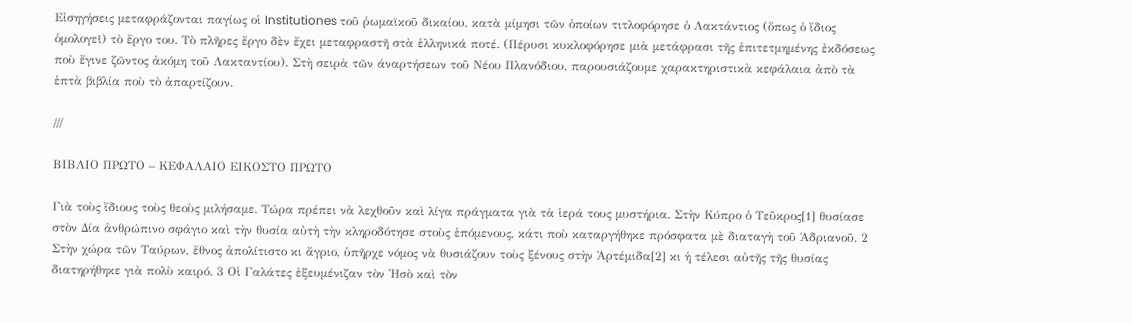Εἰσηγήσεις μεταφράζονται παγίως οἱ Institutiones τοῦ ῥωμαϊκοῦ δικαίου, κατὰ μίμησι τῶν ὁποίων τιτλοφόρησε ὁ Λακτάντιος (ὅπως ὁ ἴδιος ὁμολογεῖ) τὸ ἔργο του. Τὸ πλῆρες ἔργο δὲν ἔχει μεταφραστῆ στὰ ἑλληνικά ποτέ. (Πέρυσι κυκλοφόρησε μιὰ μετάφρασι τῆς ἐπιτετμημένης ἐκδόσεως ποὺ ἔγινε ζῶντος ἀκόμη τοῦ Λακταντίου). Στὴ σειρὰ τῶν άναρτήσεων τοῦ Νέου Πλανόδιου, παρουσιάζουμε χαρακτηριστικὰ κεφάλαια ἀπὸ τὰ ἑπτὰ βιβλία ποὺ τὸ ἀπαρτίζουν.

///

ΒΙΒΛΙΟ ΠΡΩΤΟ – ΚΕΦΑΛΑΙΟ ΕΙΚΟΣΤΟ ΠΡΩΤΟ

Γιὰ τοὺς ἴδιους τοὺς θεοὺς μιλήσαμε. Τώρα πρέπει νὰ λεχθοῦν καὶ λίγα πράγματα γιὰ τὰ ἱερά τους μυστήρια. Στὴν Κύπρο ὁ Τεῦκρος[1] θυσίασε στὸν Δία ἀνθρώπινο σφάγιο καὶ τὴν θυσία αὐτὴ τὴν κληροδότησε στοὺς ἑπόμενους, κάτι ποὺ καταργήθηκε πρόσφατα μὲ διαταγὴ τοῦ Ἁδριανοῦ. 2 Στὴν χώρα τῶν Ταύρων, ἔθνος ἀπολίτιστο κι ἄγριο, ὑπῆρχε νόμος νὰ θυσιάζουν τοὺς ξένους στὴν Ἀρτέμιδα[2] κι ἡ τέλεσι αὐτῆς τῆς θυσίας διατηρήθηκε γιὰ πολὺ καιρό. 3 Οἱ Γαλάτες ἐξευμένιζαν τὸν Ἠσὸ καὶ τὸν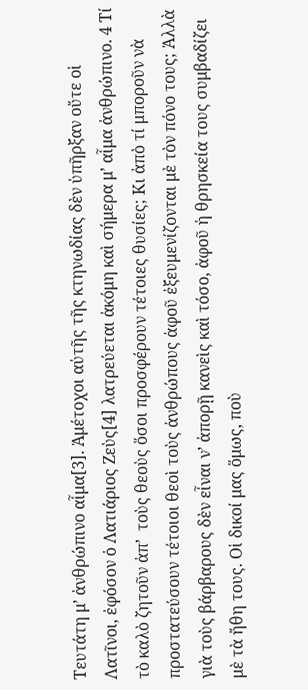Τευτάτη μ’ ἀνθρώπινο αἷμα[3]. Ἀμέτοχοι αὐτῆς τῆς κτηνωδίας δὲν ὑπῆρξαν οὔτε οἱ Λατῖνοι, ἐφόσον ὁ Λατιάριος Ζεὺς[4] λατρεύεται ἀκόμη καὶ σήμερα μ’ αἷμα ἀνθρώπινο. 4 Τί τὸ καλὸ ζητοῦν ἀπ’  τοὺς θεοὺς ὅσοι προσφέρουν τέτοιες θυσίες; Κι ἀπὸ τί μποροῦν νὰ προστατεύσουν τέτοιοι θεοὶ τοὺς ἀνθρώπους ἀφοῦ ἐξευμενίζονται μὲ τὸν πόνο τους; Ἀλλὰ γιὰ τοὺς βάρβαρους δὲν εἶναι ν’ ἀπορῇ κανεὶς καὶ τόσο, ἀφοῦ ἡ θρησκεία τους συμβαδίζει μὲ τὰ ἤθη τους. Οἱ δικοί μας ὅμως, ποὺ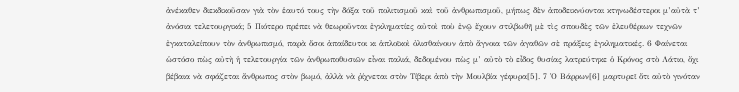ἀνέκαθεν διεκδικοῦσαν γιὰ τὸν ἑαυτό τους τὴν δόξα τοῦ πολιτισμοῦ καὶ τοῦ ἀνθρωπισμοῦ, μήπως δὲν ἀποδεικνύονται κτηνωδέστεροι μ’αὐτὰ τ’ ἀνόσια τελετουργικά; 5 Πιότερο πρέπει νὰ θεωροῦνται ἐγκληματίες αὐτοὶ ποὺ ἐνῷ ἔχουν στιλβωθῆ μὲ τὶς σπουδὲς τῶν ἐλευθέριων τεχνῶν ἐγκαταλείπουν τὸν ἀνθρωπισμό, παρὰ ὅσοι ἀπαίδευτοι κι ἁπλοϊκοὶ ὀλισθαίνουν ἀπὸ ἄγνοια τῶν ἀγαθῶν σὲ πράξεις ἐγκληματικές. 6 Φαίνεται ὡστόσο πὼς αὐτὴ ἡ τελετουργία τῶν ἀνθρωποθυσιῶν εἶναι παλιά, δεδομένου πὼς μ’ αὐτὸ τὸ εἶδος θυσίας λατρεύτηκε ὁ Κρόνος στὸ Λάτιο, ὄχι βέβαια νὰ σφάζεται ἄνθρωπος στὸν βωμό, ἀλλὰ νὰ ῤίχνεται στὸν Τίβερι ἀπὸ τὴν Μουλβία γέφυρα[5]. 7 Ὁ Βάρρων[6] μαρτυρεῖ ὅτι αὐτὸ γινόταν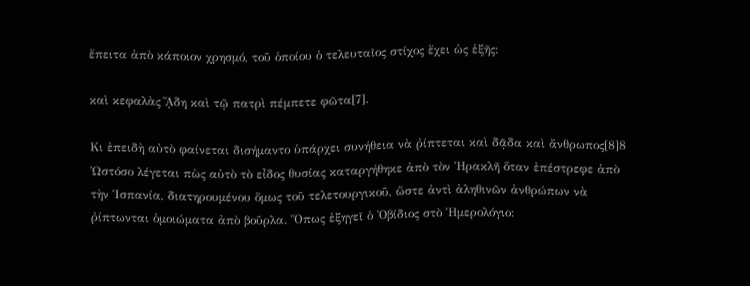ἔπειτα ἀπὸ κάποιον χρησμό, τοῦ ὁποίου ὁ τελευταῖος στίχος ἔχει ὡς ἑξῆς:

καὶ κεφαλὰς ᾍδη καὶ τῷ πατρὶ πέμπετε φῶτα[7].

Κι ἐπειδὴ αὐτὸ φαίνεται δισήμαντο ὑπάρχει συνήθεια νὰ ῤίπτεται καὶ δᾷδα καὶ ἄνθρωπος[8]8 Ὡστόσο λέγεται πὼς αὐτὸ τὸ εἶδος θυσίας καταργήθηκε ἀπὸ τὸν Ἡρακλῆ ὅταν ἐπέστρεφε ἀπὸ τὴν Ἱσπανία, διατηρουμένου ὅμως τοῦ τελετουργικοῦ, ὥστε ἀντὶ ἀληθινῶν ἀνθρώπων νὰ ῤίπτωνται ὁμοιώματα ἀπὸ βοῦρλα. Ὅπως ἐξηγεῖ ὁ Ὀβίδιος στὸ Ἡμερολόγιο: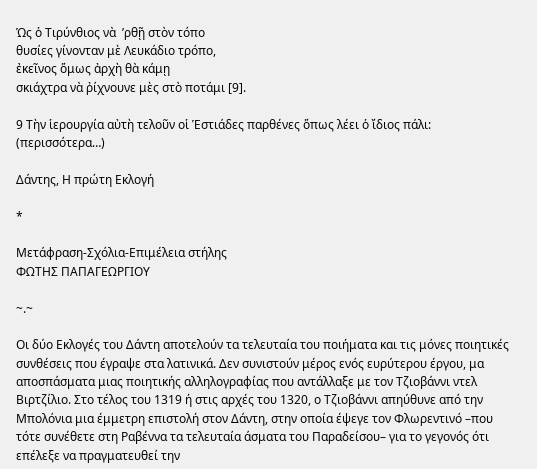Ὡς ὁ Τιρύνθιος νὰ  ’ρθῇ στὸν τόπο
θυσίες γίνονταν μὲ Λευκάδιο τρόπο,
ἐκεῖνος ὅμως ἀρχὴ θὰ κάμῃ
σκιάχτρα νὰ ῤίχνουνε μὲς στὸ ποτάμι [9].

9 Τὴν ἱερουργία αὐτὴ τελοῦν οἱ Ἑστιάδες παρθένες ὅπως λέει ὁ ἴδιος πάλι: (περισσότερα…)

Δάντης, Η πρώτη Εκλογή

*

Μετάφραση-Σχόλια-Επιμέλεια στήλης
ΦΩΤΗΣ ΠΑΠΑΓΕΩΡΓΙΟΥ

~.~

Οι δύο Εκλογές του Δάντη αποτελούν τα τελευταία του ποιήματα και τις μόνες ποιητικές συνθέσεις που έγραψε στα λατινικά. Δεν συνιστούν μέρος ενός ευρύτερου έργου, μα αποσπάσματα μιας ποιητικής αλληλογραφίας που αντάλλαξε με τον Τζιοβάννι ντελ Βιρτζίλιο. Στο τέλος του 1319 ή στις αρχές του 1320, ο Τζιοβάννι απηύθυνε από την Μπολόνια μια έμμετρη επιστολή στον Δάντη, στην οποία έψεγε τον Φλωρεντινό –που τότε συνέθετε στη Ραβέννα τα τελευταία άσματα του Παραδείσου– για το γεγονός ότι επέλεξε να πραγματευθεί την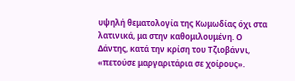υψηλή θεματολογία της Κωμωδίας όχι στα λατινικά, μα στην καθομιλουμένη. Ο Δάντης, κατά την κρίση του Τζιοβάννι, «πετούσε μαργαριτάρια σε χοίρους».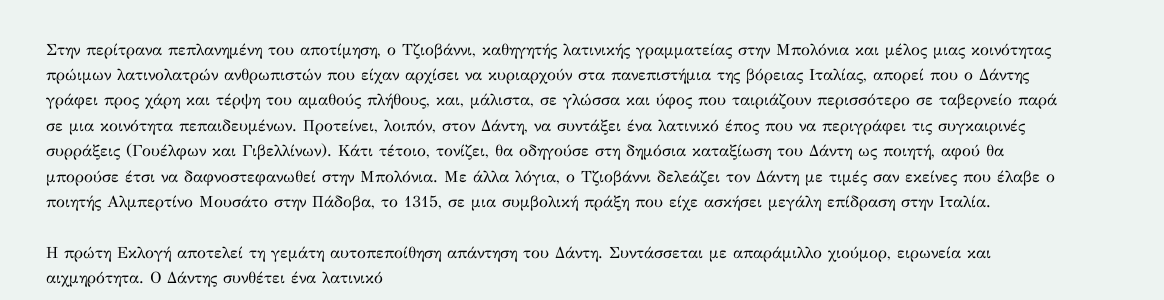Στην περίτρανα πεπλανημένη του αποτίμηση, ο Τζιοβάννι, καθηγητής λατινικής γραμματείας στην Μπολόνια και μέλος μιας κοινότητας πρώιμων λατινολατρών ανθρωπιστών που είχαν αρχίσει να κυριαρχούν στα πανεπιστήμια της βόρειας Ιταλίας, απορεί που ο Δάντης γράφει προς χάρη και τέρψη του αμαθούς πλήθους, και, μάλιστα, σε γλώσσα και ύφος που ταιριάζουν περισσότερο σε ταβερνείο παρά σε μια κοινότητα πεπαιδευμένων. Προτείνει, λοιπόν, στον Δάντη, να συντάξει ένα λατινικό έπος που να περιγράφει τις συγκαιρινές συρράξεις (Γουέλφων και Γιβελλίνων). Κάτι τέτοιο, τονίζει, θα οδηγούσε στη δημόσια καταξίωση του Δάντη ως ποιητή, αφού θα μπορούσε έτσι να δαφνοστεφανωθεί στην Μπολόνια. Με άλλα λόγια, ο Τζιοβάννι δελεάζει τον Δάντη με τιμές σαν εκείνες που έλαβε ο ποιητής Αλμπερτίνο Μουσάτο στην Πάδοβα, το 1315, σε μια συμβολική πράξη που είχε ασκήσει μεγάλη επίδραση στην Ιταλία.

Η πρώτη Εκλογή αποτελεί τη γεμάτη αυτοπεποίθηση απάντηση του Δάντη. Συντάσσεται με απαράμιλλο χιούμορ, ειρωνεία και αιχμηρότητα. Ο Δάντης συνθέτει ένα λατινικό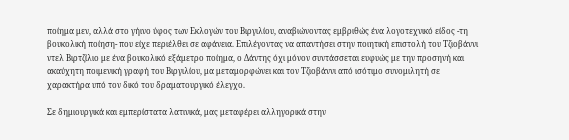ποίημα μεν, αλλά στο γήινο ύφος των Εκλογών του Βιργιλίου, αναβιώνοντας εμβριθώς ένα λογοτεχνικό είδος -τη βουκολική ποίηση- που είχε περιέλθει σε αφάνεια. Επιλέγοντας να απαντήσει στην ποιητική επιστολή του Τζιοβάννι ντελ Βιρτζίλιο με ένα βουκολικό εξάμετρο ποίημα, ο Δάντης όχι μόνον συντάσσεται ευφυώς με την προσηνή και ακαύχητη ποιμενική γραφή του Βιργιλίου, μα μεταμορφώνει και τον Τζιοβάννι από ισότιμο συνομιλητή σε χαρακτήρα υπό τον δικό του δραματουργικό έλεγχο.

Σε δημιουργικά και εμπερίστατα λατινικά, μας μεταφέρει αλληγορικά στην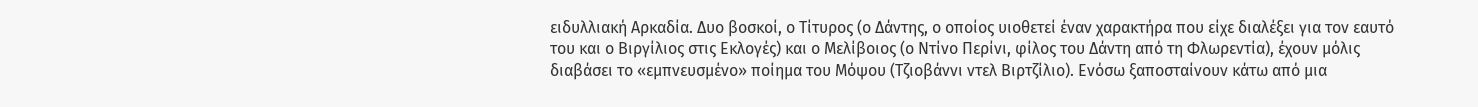ειδυλλιακή Αρκαδία. Δυο βοσκοί, ο Τίτυρος (ο Δάντης, ο οποίος υιοθετεί έναν χαρακτήρα που είχε διαλέξει για τον εαυτό του και ο Βιργίλιος στις Εκλογές) και ο Μελίβοιος (ο Ντίνο Περίνι, φίλος του Δάντη από τη Φλωρεντία), έχουν μόλις διαβάσει το «εμπνευσμένο» ποίημα του Μόψου (Τζιοβάννι ντελ Βιρτζίλιο). Ενόσω ξαποσταίνουν κάτω από μια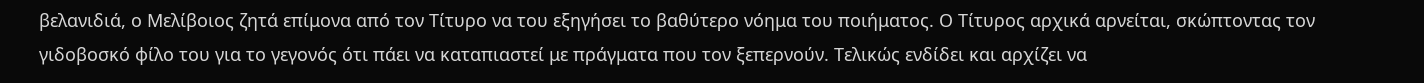βελανιδιά, ο Μελίβοιος ζητά επίμονα από τον Τίτυρο να του εξηγήσει το βαθύτερο νόημα του ποιήματος. Ο Τίτυρος αρχικά αρνείται, σκώπτοντας τον γιδοβοσκό φίλο του για το γεγονός ότι πάει να καταπιαστεί με πράγματα που τον ξεπερνούν. Τελικώς ενδίδει και αρχίζει να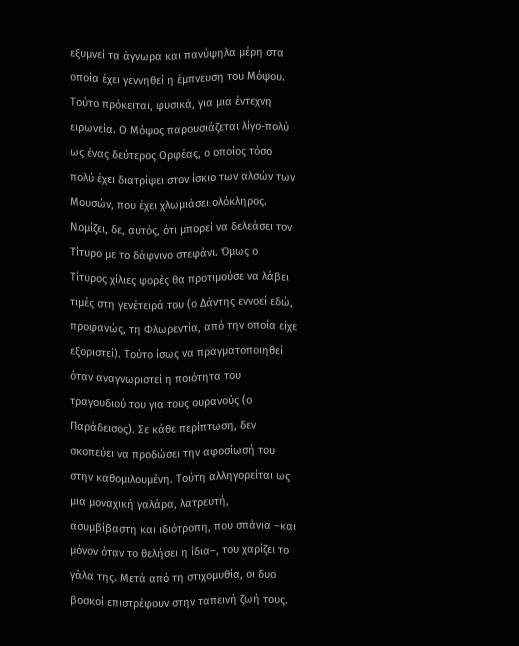εξυμνεί τα άγνωρα και πανύψηλα μέρη στα οποία έχει γεννηθεί η έμπνευση του Μόψου. Τούτο πρόκειται, φυσικά, για μια έντεχνη ειρωνεία. Ο Μόψος παρουσιάζεται λίγο-πολύ ως ένας δεύτερος Ορφέας, ο οποίος τόσο πολύ έχει διατρίψει στον ίσκιο των αλσών των Μουσών, που έχει χλωμιάσει ολόκληρος. Νομίζει, δε, αυτός, ότι μπορεί να δελεάσει τον Τίτυρο με το δάφνινο στεφάνι. Όμως ο Τίτυρος χίλιες φορές θα προτιμούσε να λάβει τιμές στη γενέτειρά του (ο Δάντης εννοεί εδώ, προφανώς, τη Φλωρεντία, από την οποία είχε εξοριστεί). Τούτο ίσως να πραγματοποιηθεί όταν αναγνωριστεί η ποιότητα του τραγουδιού του για τους ουρανούς (ο Παράδεισος). Σε κάθε περίπτωση, δεν σκοπεύει να προδώσει την αφοσίωσή του στην καθομιλουμένη. Τούτη αλληγορείται ως μια μοναχική γαλάρα, λατρευτή, ασυμβίβαστη και ιδιότροπη, που σπάνια –και μόνον όταν το θελήσει η ίδια–, του χαρίζει το γάλα της. Μετά από τη στιχομυθία, οι δυο βοσκοί επιστρέφουν στην ταπεινή ζωή τους.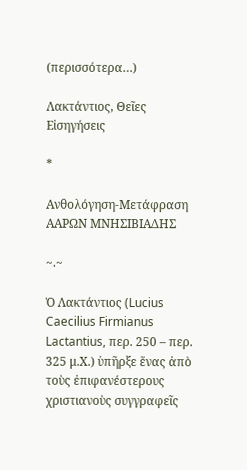(περισσότερα…)

Λακτάντιος, Θεῖες Εἰσηγήσεις

*

Ανθολόγηση-Μετάφραση
ΑΑΡΩΝ ΜΝΗΣΙΒΙΑΔΗΣ

~.~

Ὁ Λακτάντιος (Lucius Caecilius Firmianus Lactantius, περ. 250 – περ. 325 μ.Χ.) ὑπῆρξε ἕνας ἀπὸ τοὺς ἐπιφανέστερους χριστιανοὺς συγγραφεῖς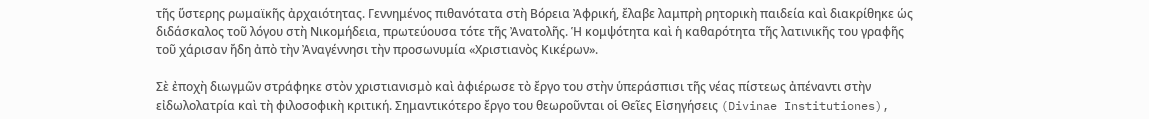τῆς ὕστερης ρωμαϊκῆς ἀρχαιότητας. Γεννημένος πιθανότατα στὴ Βόρεια Ἀφρική, ἔλαβε λαμπρὴ ρητορικὴ παιδεία καὶ διακρίθηκε ὡς διδάσκαλος τοῦ λόγου στὴ Νικομήδεια, πρωτεύουσα τότε τῆς Ἀνατολῆς. Ἡ κομψότητα καὶ ἡ καθαρότητα τῆς λατινικῆς του γραφῆς τοῦ χάρισαν ἤδη ἀπὸ τὴν Ἀναγέννησι τὴν προσωνυμία «Χριστιανὸς Κικέρων».

Σὲ ἐποχὴ διωγμῶν στράφηκε στὸν χριστιανισμὸ καὶ ἀφιέρωσε τὸ ἔργο του στὴν ὑπεράσπισι τῆς νέας πίστεως ἀπέναντι στὴν εἰδωλολατρία καὶ τὴ φιλοσοφικὴ κριτική. Σημαντικότερο ἔργο του θεωροῦνται οἱ Θεῖες Εἰσηγήσεις (Divinae Institutiones),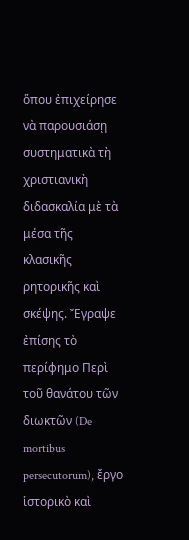ὅπου ἐπιχείρησε νὰ παρουσιάσῃ συστηματικὰ τὴ χριστιανικὴ διδασκαλία μὲ τὰ μέσα τῆς κλασικῆς ρητορικῆς καὶ σκέψης. Ἔγραψε ἐπίσης τὸ περίφημο Περὶ τοῦ θανάτου τῶν διωκτῶν (De mortibus persecutorum), ἔργο ἱστορικὸ καὶ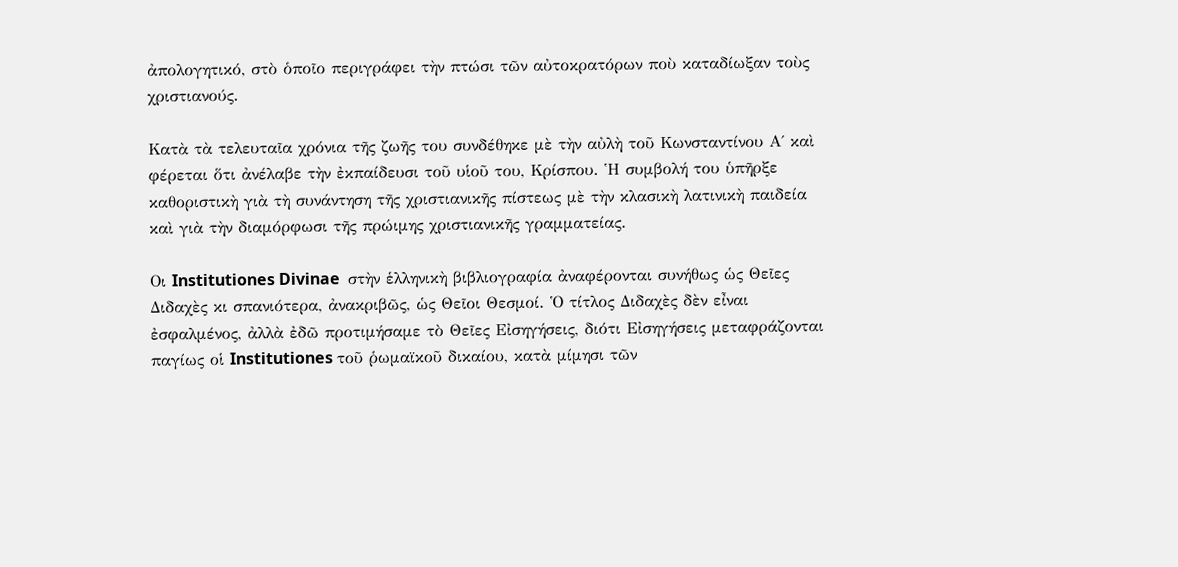ἀπολογητικό, στὸ ὁποῖο περιγράφει τὴν πτώσι τῶν αὐτοκρατόρων ποὺ καταδίωξαν τοὺς χριστιανούς.

Κατὰ τὰ τελευταῖα χρόνια τῆς ζωῆς του συνδέθηκε μὲ τὴν αὐλὴ τοῦ Κωνσταντίνου Α΄ καὶ φέρεται ὅτι ἀνέλαβε τὴν ἐκπαίδευσι τοῦ υἱοῦ του, Κρίσπου. Ἡ συμβολή του ὑπῆρξε καθοριστικὴ γιὰ τὴ συνάντηση τῆς χριστιανικῆς πίστεως μὲ τὴν κλασικὴ λατινικὴ παιδεία καὶ γιὰ τὴν διαμόρφωσι τῆς πρώιμης χριστιανικῆς γραμματείας.

Οι Institutiones Divinae  στὴν ἑλληνικὴ βιβλιογραφία ἀναφέρονται συνήθως ὡς Θεῖες Διδαχὲς κι σπανιότερα, ἀνακριβῶς, ὡς Θεῖοι Θεσμοί. Ὁ τίτλος Διδαχὲς δὲν εἶναι ἐσφαλμένος, ἀλλὰ ἐδῶ προτιμήσαμε τὸ Θεῖες Εἰσηγήσεις, διότι Εἰσηγήσεις μεταφράζονται παγίως οἱ Institutiones τοῦ ῥωμαϊκοῦ δικαίου, κατὰ μίμησι τῶν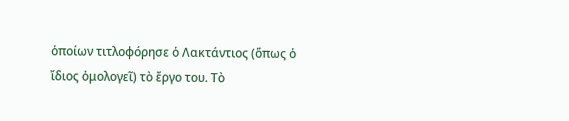ὁποίων τιτλοφόρησε ὁ Λακτάντιος (ὅπως ὁ ἴδιος ὁμολογεῖ) τὸ ἔργο του. Τὸ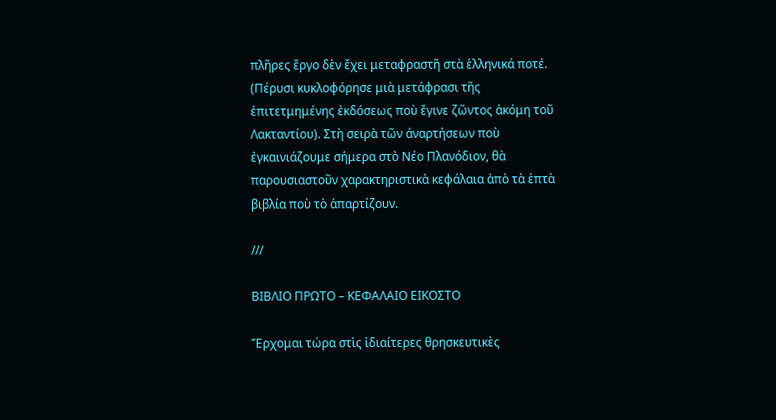πλῆρες ἔργο δὲν ἔχει μεταφραστῆ στὰ ἑλληνικά ποτέ. (Πέρυσι κυκλοφόρησε μιὰ μετάφρασι τῆς ἐπιτετμημένης ἐκδόσεως ποὺ ἔγινε ζῶντος ἀκόμη τοῦ Λακταντίου). Στὴ σειρὰ τῶν άναρτήσεων ποὺ ἐγκαινιάζουμε σήμερα στὸ Νέο Πλανόδιον, θὰ παρουσιαστοῦν χαρακτηριστικὰ κεφάλαια ἀπὸ τὰ ἑπτὰ βιβλία ποὺ τὸ ἀπαρτίζουν.

///

ΒΙΒΛΙΟ ΠΡΩΤΟ – ΚΕΦΑΛΑΙΟ ΕΙΚΟΣΤΟ

Ἔρχομαι τώρα στὶς ἰδιαίτερες θρησκευτικὲς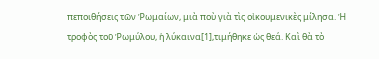πεποιθήσεις τῶν Ῥωμαίων, μιὰ ποὺ γιὰ τὶς οἰκουμενικὲς μίλησα. Ἡ τροφὸς τοῦ Ῥωμύλου, ἡ λύκαινα[1],τιμήθηκε ὡς θεά. Καὶ θὰ τὸ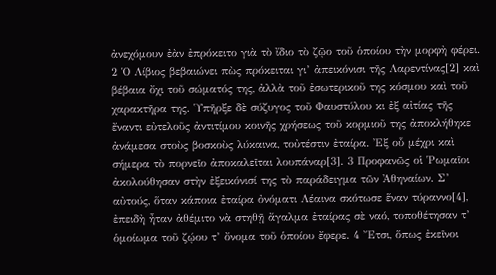ἀνεχόμουν ἐὰν ἐπρόκειτο γιὰ τὸ ἴδιο τὸ ζῷο τοῦ ὁποίου τὴν μορφὴ φέρει. 2 Ὁ Λίβιος βεβαιώνει πὼς πρόκειται γι’ ἀπεικόνισι τῆς Λαρεντίνας[2] καὶ βέβαια ὄχι τοῦ σώματός της, ἀλλὰ τοῦ ἐσωτερικοῦ της κόσμου καὶ τοῦ χαρακτῆρα της. Ὑπῆρξε δὲ σύζυγος τοῦ Φαυστύλου κι ἐξ αἰτίας τῆς ἔναντι εὐτελοῦς ἀντιτίμου κοινῆς χρήσεως τοῦ κορμιοῦ της ἀποκλήθηκε ἀνάμεσα στοὺς βοσκοὺς λύκαινα, τοὐτέστιν ἐταίρα. Ἐξ οὗ μέχρι καὶ σήμερα τὸ πορνεῖο ἀποκαλεῖται λουπάναρ[3]. 3 Προφανῶς οἱ Ῥωμαῖοι ἀκολούθησαν στὴν ἐξεικόνισί της τὸ παράδειγμα τῶν Ἀθηναίων. Σ’ αὐτούς, ὅταν κάποια ἐταίρα ὀνόματι Λέαινα σκότωσε ἕναν τύραννο[4], ἐπειδὴ ἦταν ἀθέμιτο νὰ στηθῇ ἄγαλμα ἐταίρας σὲ ναό, τοποθέτησαν τ’ ὁμοίωμα τοῦ ζῴου τ’ ὄνομα τοῦ ὁποίου ἔφερε. 4 Ἔτσι, ὅπως ἐκεῖνοι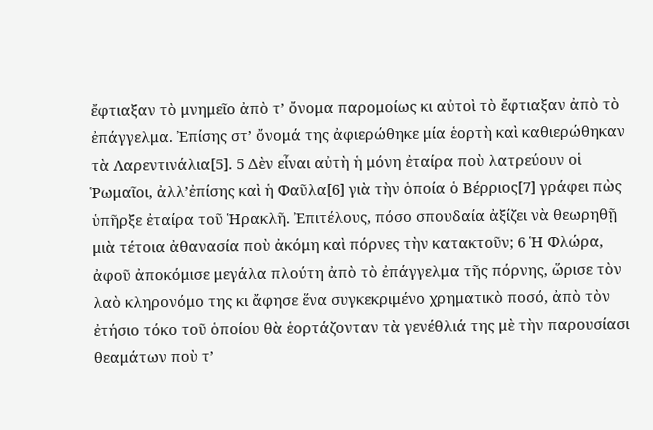ἔφτιαξαν τὸ μνημεῖο ἀπὸ τ’ ὄνομα παρομοίως κι αὐτοὶ τὸ ἔφτιαξαν ἀπὸ τὸ ἐπάγγελμα. Ἐπίσης στ’ ὄνομά της ἀφιερώθηκε μία ἑορτὴ καὶ καθιερώθηκαν τὰ Λαρεντινάλια[5]. 5 Δὲν εἶναι αὐτὴ ἡ μόνη ἐταίρα ποὺ λατρεύουν οἱ Ῥωμαῖοι, ἀλλ’ἐπίσης καὶ ἡ Φαῦλα[6] γιὰ τὴν ὁποία ὁ Βέρριος[7] γράφει πὼς ὑπῆρξε ἐταίρα τοῦ Ἡρακλῆ. Ἐπιτέλους, πόσο σπουδαία ἀξίζει νὰ θεωρηθῇ μιὰ τέτοια ἀθανασία ποὺ ἀκόμη καὶ πόρνες τὴν κατακτοῦν; 6 Ἡ Φλώρα, ἀφοῦ ἀποκόμισε μεγάλα πλούτη ἀπὸ τὸ ἐπάγγελμα τῆς πόρνης, ὥρισε τὸν λαὸ κληρονόμο της κι ἄφησε ἕνα συγκεκριμένο χρηματικὸ ποσό, ἀπὸ τὸν ἐτήσιο τόκο τοῦ ὁποίου θὰ ἑορτάζονταν τὰ γενέθλιά της μὲ τὴν παρουσίασι θεαμάτων ποὺ τ’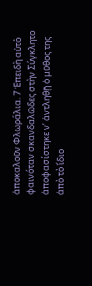ἀποκαλοῦν Φλωράλια. 7 Ἐπειδὴ αὐτὸ φαινόταν σκανδαλῶδες στὴν Σύγκλητο ἀποφασίστηκε ν’ ἀντληθῇ ὁ μῦθος της ἀπὸ τὸ ἴδιο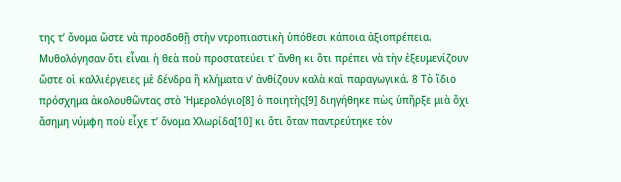της τ’ ὄνομα ὥστε νὰ προσδοθῇ στὴν ντροπιαστικὴ ὑπόθεσι κάποια ἀξιοπρέπεια. Μυθολόγησαν ὅτι εἶναι ἡ θεὰ ποὺ προστατεύει τ’ ἄνθη κι ὅτι πρέπει νὰ τὴν ἐξευμενίζουν ὥστε οἱ καλλιέργειες μὲ δένδρα ἢ κλήματα ν’ ἀνθίζουν καλὰ καὶ παραγωγικά. 8 Τὸ ἴδιο πρόσχημα ἀκολουθῶντας στὸ Ἡμερολόγιο[8] ὁ ποιητὴς[9] διηγήθηκε πὼς ὑπῆρξε μιὰ ὄχι ἄσημη νύμφη ποὺ εἶχε τ’ ὄνομα Χλωρίδα[10] κι ὅτι ὅταν παντρεύτηκε τὸν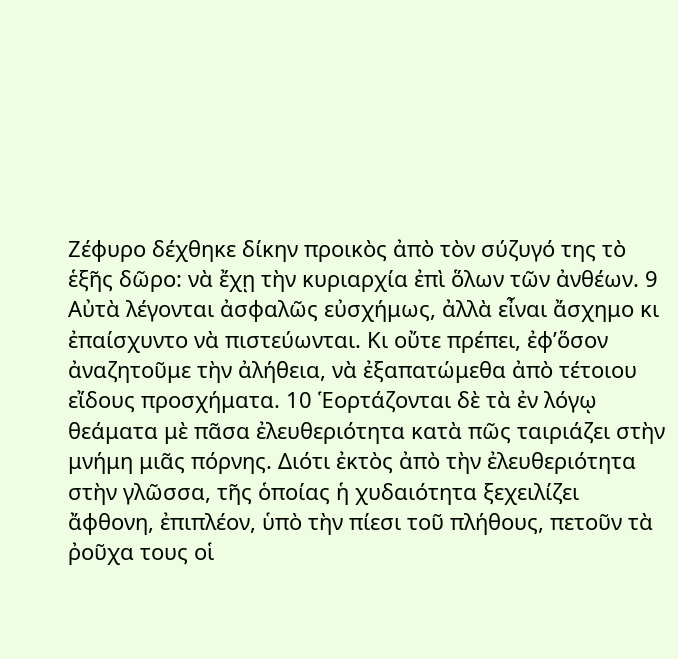Ζέφυρο δέχθηκε δίκην προικὸς ἀπὸ τὸν σύζυγό της τὸ ἑξῆς δῶρο: νὰ ἔχῃ τὴν κυριαρχία ἐπὶ ὅλων τῶν ἀνθέων. 9 Αὐτὰ λέγονται ἀσφαλῶς εὐσχήμως, ἀλλὰ εἶναι ἄσχημο κι ἐπαίσχυντο νὰ πιστεύωνται. Κι οὔτε πρέπει, ἐφ’ὅσον ἀναζητοῦμε τὴν ἀλήθεια, νὰ ἐξαπατώμεθα ἀπὸ τέτοιου εἴδους προσχήματα. 10 Ἑορτάζονται δὲ τὰ ἐν λόγῳ θεάματα μὲ πᾶσα ἐλευθεριότητα κατὰ πῶς ταιριάζει στὴν μνήμη μιᾶς πόρνης. Διότι ἐκτὸς ἀπὸ τὴν ἐλευθεριότητα στὴν γλῶσσα, τῆς ὁποίας ἡ χυδαιότητα ξεχειλίζει ἄφθονη, ἐπιπλέον, ὑπὸ τὴν πίεσι τοῦ πλήθους, πετοῦν τὰ ῤοῦχα τους οἱ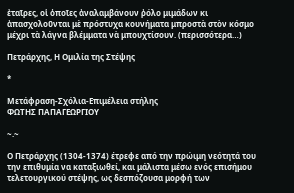ἐταῖρες, οἱ ὁποῖες ἀναλαμβάνουν ῤόλο μιμάδων κι ἀπασχολοῦνται μὲ πρόστυχα κουνήματα μπροστὰ στὸν κόσμο μέχρι τὰ λάγνα βλέμματα νὰ μπουχτίσουν. (περισσότερα…)

Πετράρχης, Η Ομιλία της Στέψης

*

Μετάφραση-Σχόλια-Επιμέλεια στήλης
ΦΩΤΗΣ ΠΑΠΑΓΕΩΡΓΙΟΥ

~.~

Ο Πετράρχης (1304-1374) έτρεφε από την πρώιμη νεότητά του την επιθυμία να καταξιωθεί, και μάλιστα μέσω ενός επισήμου τελετουργικού στέψης, ως δεσπόζουσα μορφή των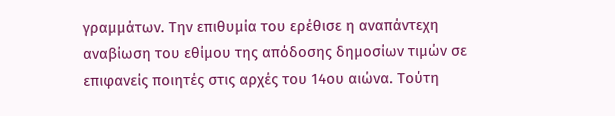γραμμάτων. Την επιθυμία του ερέθισε η αναπάντεχη αναβίωση του εθίμου της απόδοσης δημοσίων τιμών σε επιφανείς ποιητές στις αρχές του 14ου αιώνα. Τούτη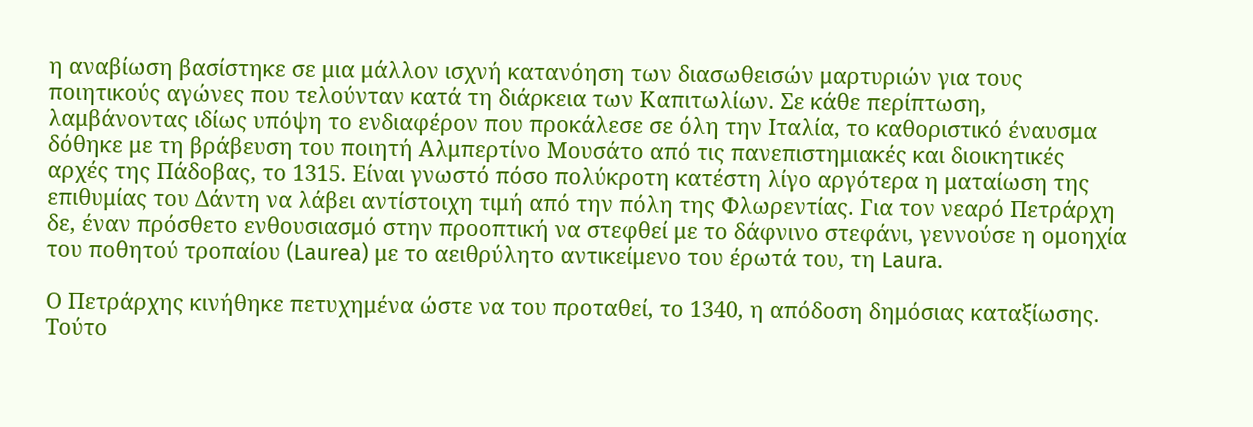η αναβίωση βασίστηκε σε μια μάλλον ισχνή κατανόηση των διασωθεισών μαρτυριών για τους ποιητικούς αγώνες που τελούνταν κατά τη διάρκεια των Καπιτωλίων. Σε κάθε περίπτωση, λαμβάνοντας ιδίως υπόψη το ενδιαφέρον που προκάλεσε σε όλη την Ιταλία, το καθοριστικό έναυσμα δόθηκε με τη βράβευση του ποιητή Αλμπερτίνο Μουσάτο από τις πανεπιστημιακές και διοικητικές αρχές της Πάδοβας, το 1315. Είναι γνωστό πόσο πολύκροτη κατέστη λίγο αργότερα η ματαίωση της επιθυμίας του Δάντη να λάβει αντίστοιχη τιμή από την πόλη της Φλωρεντίας. Για τον νεαρό Πετράρχη δε, έναν πρόσθετο ενθουσιασμό στην προοπτική να στεφθεί με το δάφνινο στεφάνι, γεννούσε η ομοηχία του ποθητού τροπαίου (Laurea) με το αειθρύλητο αντικείμενο του έρωτά του, τη Laura.

Ο Πετράρχης κινήθηκε πετυχημένα ώστε να του προταθεί, το 1340, η απόδοση δημόσιας καταξίωσης. Τούτο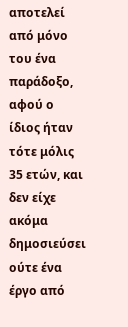αποτελεί από μόνο του ένα παράδοξο, αφού ο ίδιος ήταν τότε μόλις 35 ετών, και δεν είχε ακόμα δημοσιεύσει ούτε ένα έργο από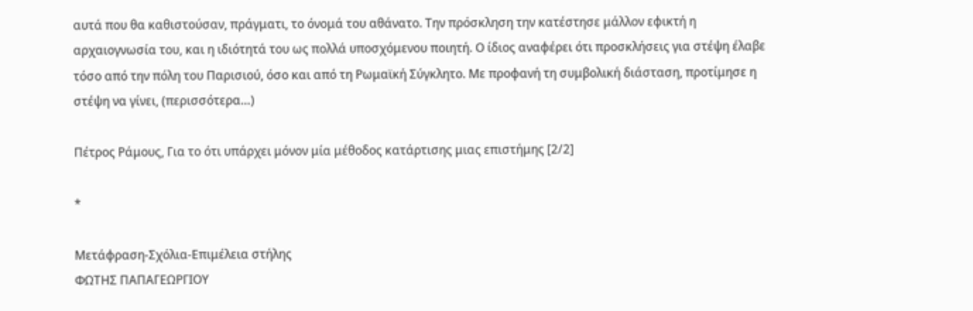αυτά που θα καθιστούσαν, πράγματι, το όνομά του αθάνατο. Την πρόσκληση την κατέστησε μάλλον εφικτή η αρχαιογνωσία του, και η ιδιότητά του ως πολλά υποσχόμενου ποιητή. Ο ίδιος αναφέρει ότι προσκλήσεις για στέψη έλαβε τόσο από την πόλη του Παρισιού, όσο και από τη Ρωμαϊκή Σύγκλητο. Με προφανή τη συμβολική διάσταση, προτίμησε η στέψη να γίνει, (περισσότερα…)

Πέτρος Ράμους, Για το ότι υπάρχει μόνον μία μέθοδος κατάρτισης μιας επιστήμης [2/2]

*

Μετάφραση-Σχόλια-Επιμέλεια στήλης
ΦΩΤΗΣ ΠΑΠΑΓΕΩΡΓΙΟΥ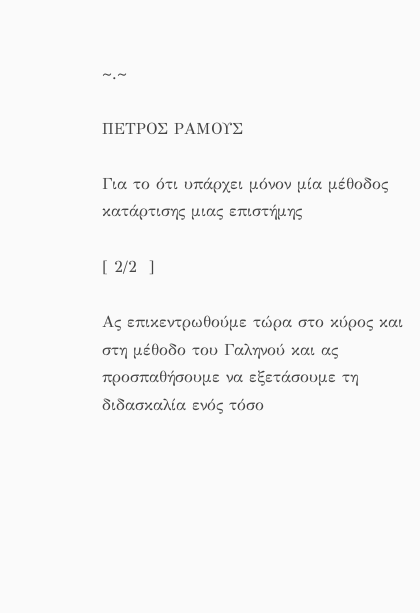~.~

ΠΕΤΡΟΣ ΡΑΜΟΥΣ

Για το ότι υπάρχει μόνον μία μέθοδος κατάρτισης μιας επιστήμης

[ 2/2  ]

Ας επικεντρωθούμε τώρα στο κύρος και στη μέθοδο του Γαληνού και ας προσπαθήσουμε να εξετάσουμε τη διδασκαλία ενός τόσο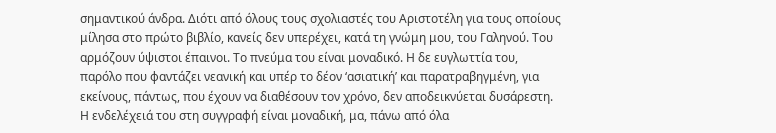σημαντικού άνδρα. Διότι από όλους τους σχολιαστές του Αριστοτέλη για τους οποίους μίλησα στο πρώτο βιβλίο, κανείς δεν υπερέχει, κατά τη γνώμη μου, του Γαληνού. Του αρμόζουν ύψιστοι έπαινοι. Το πνεύμα του είναι μοναδικό. Η δε ευγλωττία του, παρόλο που φαντάζει νεανική και υπέρ το δέον ‘ασιατική’ και παρατραβηγμένη, για εκείνους, πάντως, που έχουν να διαθέσουν τον χρόνο, δεν αποδεικνύεται δυσάρεστη. Η ενδελέχειά του στη συγγραφή είναι μοναδική, μα, πάνω από όλα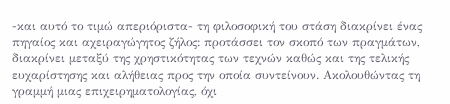-και αυτό το τιμώ απεριόριστα- τη φιλοσοφική του στάση διακρίνει ένας πηγαίος και αχειραγώγητος ζήλος: προτάσσει τον σκοπό των πραγμάτων, διακρίνει μεταξύ της χρηστικότητας των τεχνών καθώς και της τελικής ευχαρίστησης και αλήθειας προς την οποία συντείνουν. Ακολουθώντας τη γραμμή μιας επιχειρηματολογίας, όχι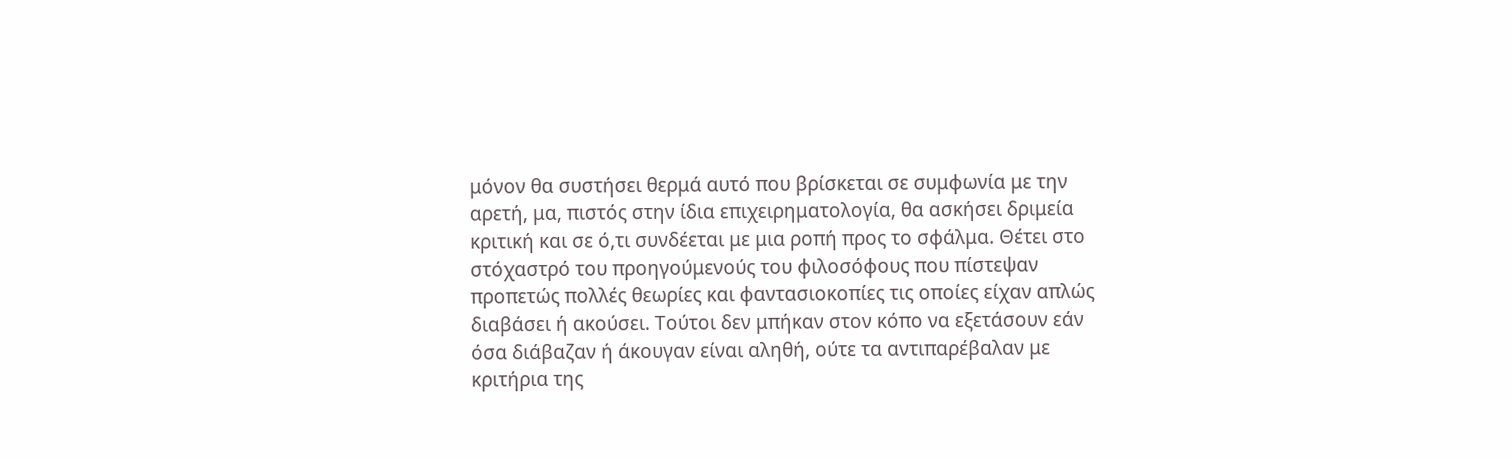μόνον θα συστήσει θερμά αυτό που βρίσκεται σε συμφωνία με την αρετή, μα, πιστός στην ίδια επιχειρηματολογία, θα ασκήσει δριμεία κριτική και σε ό,τι συνδέεται με μια ροπή προς το σφάλμα. Θέτει στο στόχαστρό του προηγούμενούς του φιλοσόφους που πίστεψαν προπετώς πολλές θεωρίες και φαντασιοκοπίες τις οποίες είχαν απλώς διαβάσει ή ακούσει. Τούτοι δεν μπήκαν στον κόπο να εξετάσουν εάν όσα διάβαζαν ή άκουγαν είναι αληθή, ούτε τα αντιπαρέβαλαν με κριτήρια της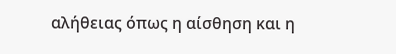αλήθειας όπως η αίσθηση και η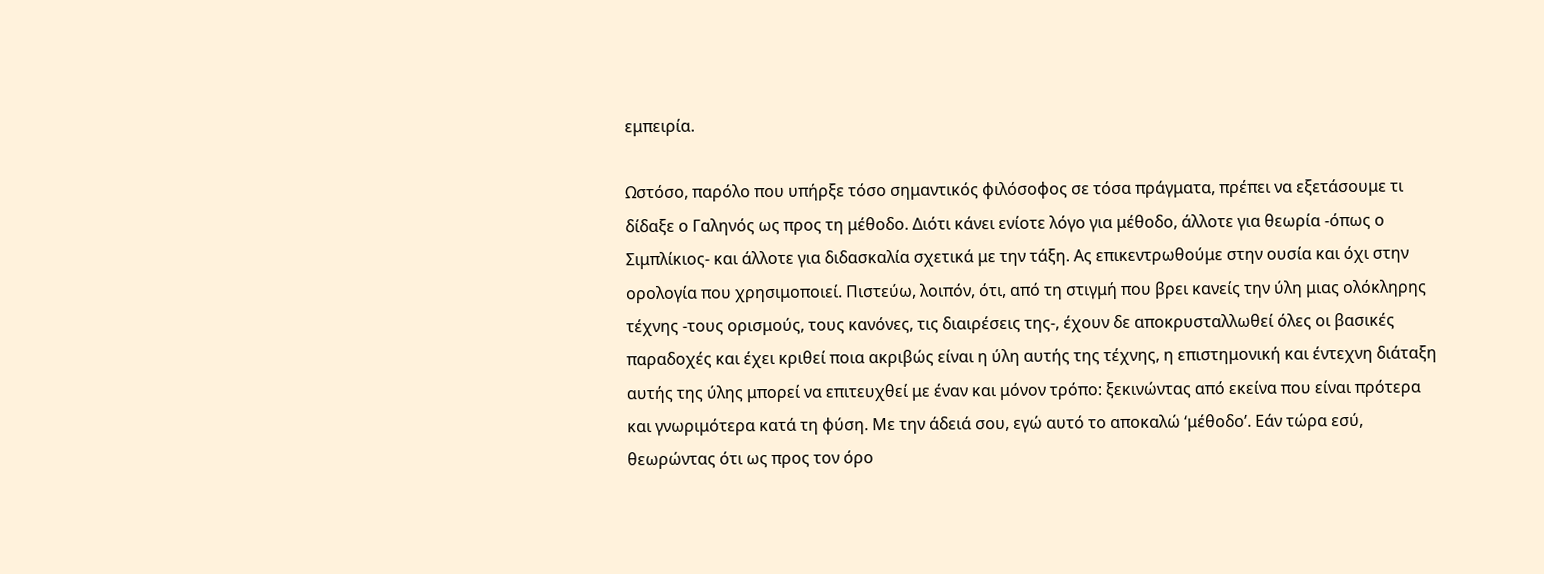εμπειρία.

Ωστόσο, παρόλο που υπήρξε τόσο σημαντικός φιλόσοφος σε τόσα πράγματα, πρέπει να εξετάσουμε τι δίδαξε ο Γαληνός ως προς τη μέθοδο. Διότι κάνει ενίοτε λόγο για μέθοδο, άλλοτε για θεωρία -όπως ο Σιμπλίκιος- και άλλοτε για διδασκαλία σχετικά με την τάξη. Ας επικεντρωθούμε στην ουσία και όχι στην ορολογία που χρησιμοποιεί. Πιστεύω, λοιπόν, ότι, από τη στιγμή που βρει κανείς την ύλη μιας ολόκληρης τέχνης -τους ορισμούς, τους κανόνες, τις διαιρέσεις της-, έχουν δε αποκρυσταλλωθεί όλες οι βασικές παραδοχές και έχει κριθεί ποια ακριβώς είναι η ύλη αυτής της τέχνης, η επιστημονική και έντεχνη διάταξη αυτής της ύλης μπορεί να επιτευχθεί με έναν και μόνον τρόπο: ξεκινώντας από εκείνα που είναι πρότερα και γνωριμότερα κατά τη φύση. Με την άδειά σου, εγώ αυτό το αποκαλώ ‘μέθοδο’. Εάν τώρα εσύ, θεωρώντας ότι ως προς τον όρο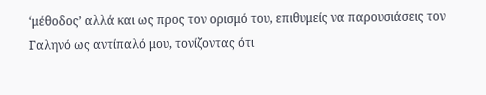‘μέθοδος’ αλλά και ως προς τον ορισμό του, επιθυμείς να παρουσιάσεις τον Γαληνό ως αντίπαλό μου, τονίζοντας ότι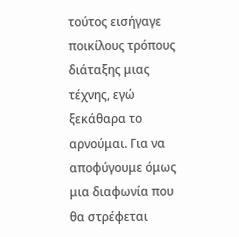τούτος εισήγαγε ποικίλους τρόπους διάταξης μιας τέχνης, εγώ ξεκάθαρα το αρνούμαι. Για να αποφύγουμε όμως μια διαφωνία που θα στρέφεται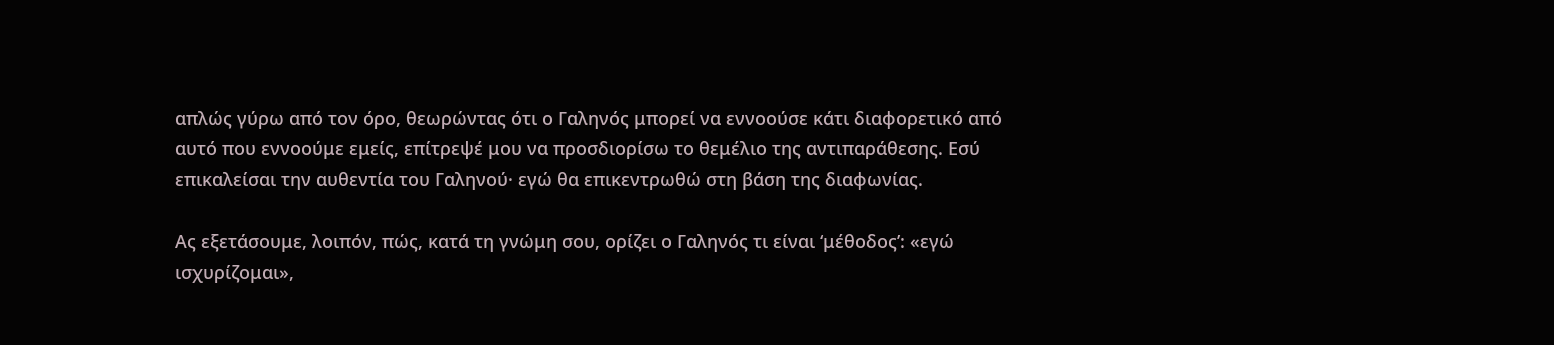απλώς γύρω από τον όρο, θεωρώντας ότι ο Γαληνός μπορεί να εννοούσε κάτι διαφορετικό από αυτό που εννοούμε εμείς, επίτρεψέ μου να προσδιορίσω το θεμέλιο της αντιπαράθεσης. Εσύ επικαλείσαι την αυθεντία του Γαληνού· εγώ θα επικεντρωθώ στη βάση της διαφωνίας.

Ας εξετάσουμε, λοιπόν, πώς, κατά τη γνώμη σου, ορίζει ο Γαληνός τι είναι ‘μέθοδος’: «εγώ ισχυρίζομαι»,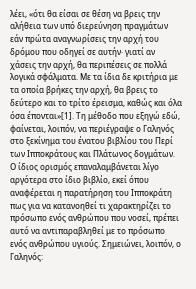λέει, «ότι θα είσαι σε θέση να βρεις την αλήθεια των υπό διερεύνηση πραγμάτων εάν πρώτα αναγνωρίσεις την αρχή του δρόμου που οδηγεί σε αυτήν· γιατί αν χάσεις την αρχή, θα περιπέσεις σε πολλά λογικά σφάλματα. Με τα ίδια δε κριτήρια με τα οποία βρήκες την αρχή, θα βρεις το δεύτερο και το τρίτο έρεισμα, καθώς και όλα όσα έπονται»[1]. Τη μέθοδο που εξηγώ εδώ, φαίνεται, λοιπόν, να περιέγραψε ο Γαληνός στο ξεκίνημα του ένατου βιβλίου του Περί των Ιπποκράτους και Πλάτωνος δογμάτων. Ο ίδιος ορισμός επαναλαμβάνεται λίγο αργότερα στο ίδιο βιβλίο, εκεί όπου αναφέρεται η παρατήρηση του Ιπποκράτη πως για να κατανοηθεί τι χαρακτηρίζει το πρόσωπο ενός ανθρώπου που νοσεί, πρέπει αυτό να αντιπαραβληθεί με το πρόσωπο ενός ανθρώπου υγιούς. Σημειώνει, λοιπόν, ο Γαληνός: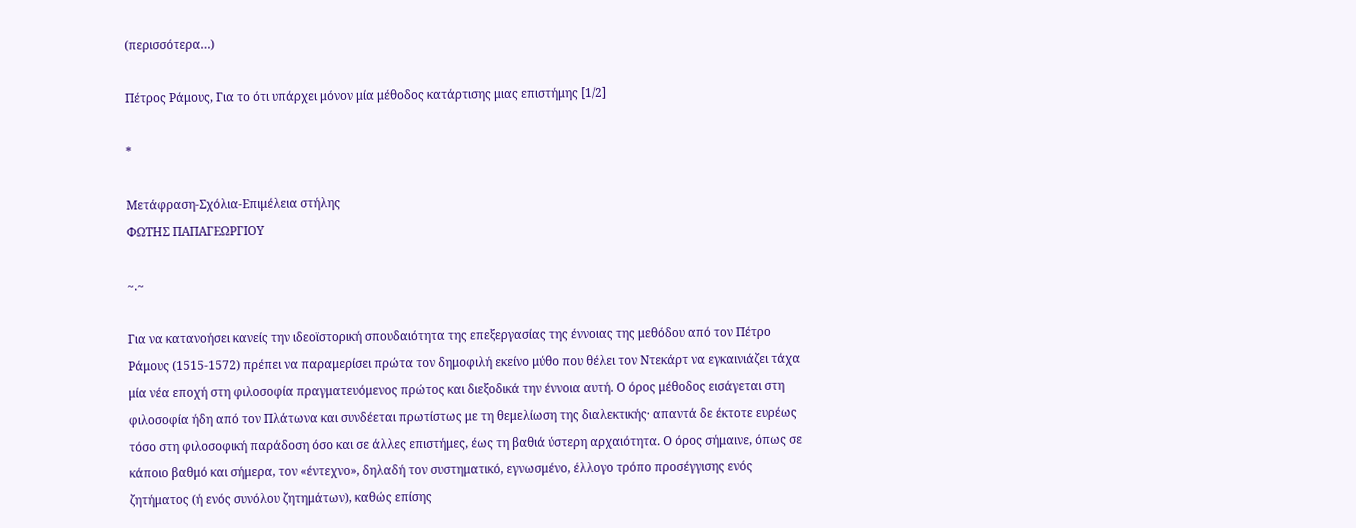(περισσότερα…)

Πέτρος Ράμους, Για το ότι υπάρχει μόνον μία μέθοδος κατάρτισης μιας επιστήμης [1/2]

*

Μετάφραση-Σχόλια-Επιμέλεια στήλης
ΦΩΤΗΣ ΠΑΠΑΓΕΩΡΓΙΟΥ

~.~

Για να κατανοήσει κανείς την ιδεοϊστορική σπουδαιότητα της επεξεργασίας της έννοιας της μεθόδου από τον Πέτρο Ράμους (1515-1572) πρέπει να παραμερίσει πρώτα τον δημοφιλή εκείνο μύθο που θέλει τον Ντεκάρτ να εγκαινιάζει τάχα μία νέα εποχή στη φιλοσοφία πραγματευόμενος πρώτος και διεξοδικά την έννοια αυτή. Ο όρος μέθοδος εισάγεται στη φιλοσοφία ήδη από τον Πλάτωνα και συνδέεται πρωτίστως με τη θεμελίωση της διαλεκτικής· απαντά δε έκτοτε ευρέως τόσο στη φιλοσοφική παράδοση όσο και σε άλλες επιστήμες, έως τη βαθιά ύστερη αρχαιότητα. Ο όρος σήμαινε, όπως σε κάποιο βαθμό και σήμερα, τον «έντεχνο», δηλαδή τον συστηματικό, εγνωσμένο, έλλογο τρόπο προσέγγισης ενός ζητήματος (ή ενός συνόλου ζητημάτων), καθώς επίσης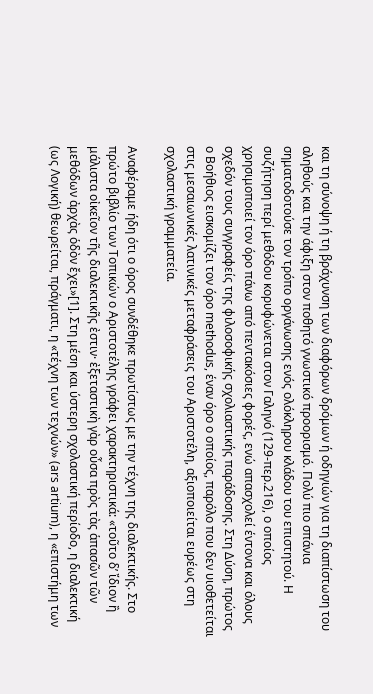και τη σύνοψη ή τη βράχυνση των διαφόρων δρόμων ή οδηγιών για τη διαπίστωση του αληθούς και την άφιξη στον ποθητό γνωστικό προορισμό. Πολύ πιο σπάνια σηματοδοτούσε τον τρόπο οργάνωσης ενός ολόκληρου κλάδου του επιστητού. Η συζήτηση περί μεθόδου κορυφώνεται στον Γαληνό (129-περ.216), ο οποίος χρησιμοποιεί τον όρο πάνω από πεντακόσιες φορές, ενώ απασχολεί έντονα και όλους σχεδόν τους συγγραφείς της φιλοσοφικής σχολιαστικής παράδοσης. Στη Δύση, πρώτος ο Βοήθιος εισκομίζει τον όρο methodus, έναν όρο ο οποίος, παρόλο που δεν υιοθετείται στις μεσαιωνικές λατινικές μεταφράσεις του Αριστοτέλη, αξιοποιείται ευρέως στη σχολαστική γραμματεία.

Αναφέραμε ήδη ότι ο όρος συνδέθηκε πρωτίστως με την τέχνη της διαλεκτικής. Στο πρώτο βιβλίο των Τοπικών ο Αριστοτέλης γράφει χαρακτηριστικά: «τοῦτο δ’ ἴδιον ἢ μάλιστα οἰκεῖον τῆς διαλεκτικῆς ἐστιν· ἐξεταστικὴ γὰρ οὖσα πρὸς τὰς ἁπασῶν τῶν μεθόδων ἀρχὰς ὁδὸν ἔχει»[1]. Στη μέση και ύστερη σχολαστική περίοδο, η διαλεκτική (ως Λογική) θεωρείται, πράγματι, η «τέχνη των τεχνών» (ars artium), η «επιστήμη των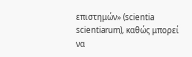επιστημών» (scientia scientiarum), καθώς μπορεί να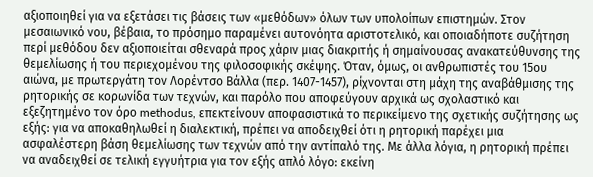αξιοποιηθεί για να εξετάσει τις βάσεις των «μεθόδων» όλων των υπολοίπων επιστημών. Στον μεσαιωνικό νου, βέβαια, το πρόσημο παραμένει αυτονόητα αριστοτελικό, και οποιαδήποτε συζήτηση περί μεθόδου δεν αξιοποιείται σθεναρά προς χάριν μιας διακριτής ή σημαίνουσας ανακατεύθυνσης της θεμελίωσης ή του περιεχομένου της φιλοσοφικής σκέψης. Όταν, όμως, οι ανθρωπιστές του 15ου αιώνα, με πρωτεργάτη τον Λορέντσο Βάλλα (περ. 1407-1457), ρίχνονται στη μάχη της αναβάθμισης της ρητορικής σε κορωνίδα των τεχνών, και παρόλο που αποφεύγουν αρχικά ως σχολαστικό και εξεζητημένο τον όρο methodus, επεκτείνουν αποφασιστικά το περικείμενο της σχετικής συζήτησης ως εξής: για να αποκαθηλωθεί η διαλεκτική, πρέπει να αποδειχθεί ότι η ρητορική παρέχει μια ασφαλέστερη βάση θεμελίωσης των τεχνών από την αντίπαλό της. Με άλλα λόγια, η ρητορική πρέπει να αναδειχθεί σε τελική εγγυήτρια για τον εξής απλό λόγο: εκείνη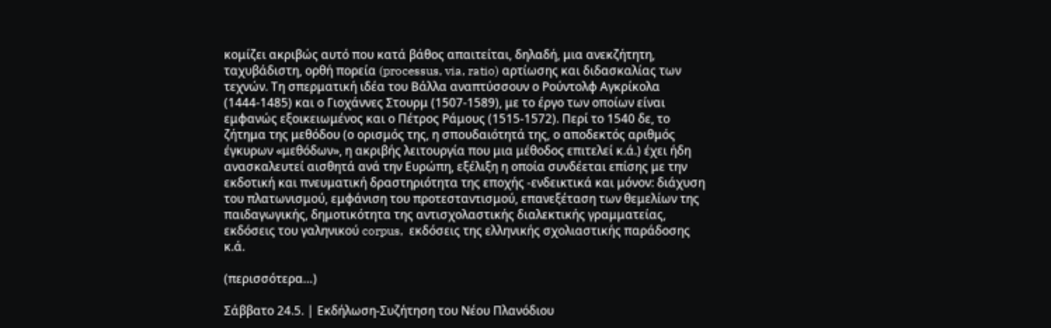κομίζει ακριβώς αυτό που κατά βάθος απαιτείται, δηλαδή, μια ανεκζήτητη, ταχυβάδιστη, ορθή πορεία (processus, via, ratio) αρτίωσης και διδασκαλίας των τεχνών. Τη σπερματική ιδέα του Βάλλα αναπτύσσουν ο Ρούντολφ Αγκρίκολα (1444-1485) και ο Γιοχάννες Στουρμ (1507-1589), με το έργο των οποίων είναι εμφανώς εξοικειωμένος και ο Πέτρος Ράμους (1515-1572). Περί το 1540 δε, το ζήτημα της μεθόδου (ο ορισμός της, η σπουδαιότητά της, ο αποδεκτός αριθμός έγκυρων «μεθόδων», η ακριβής λειτουργία που μια μέθοδος επιτελεί κ.ά.) έχει ήδη ανασκαλευτεί αισθητά ανά την Ευρώπη, εξέλιξη η οποία συνδέεται επίσης με την εκδοτική και πνευματική δραστηριότητα της εποχής -ενδεικτικά και μόνον: διάχυση του πλατωνισμού, εμφάνιση του προτεσταντισμού, επανεξέταση των θεμελίων της παιδαγωγικής, δημοτικότητα της αντισχολαστικής διαλεκτικής γραμματείας, εκδόσεις του γαληνικού corpus,  εκδόσεις της ελληνικής σχολιαστικής παράδοσης κ.ά.

(περισσότερα…)

Σάββατο 24.5. | Εκδήλωση-Συζήτηση του Νέου Πλανόδιου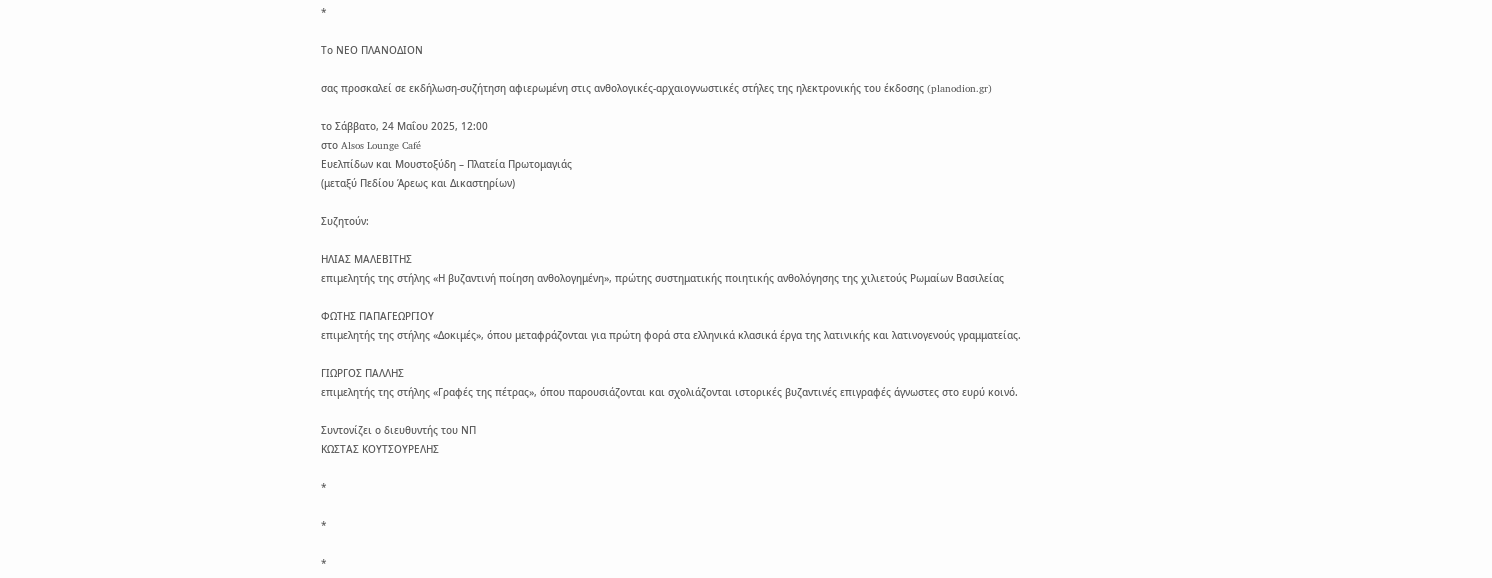*

Tο ΝΕΟ ΠΛΑΝΟΔΙΟΝ

σας προσκαλεί σε εκδήλωση-συζήτηση αφιερωμένη στις ανθολογικές-αρχαιογνωστικές στήλες της ηλεκτρονικής του έκδοσης (planodion.gr)

το Σάββατο, 24 Μαΐου 2025, 12:00
στο Alsos Lounge Café
Ευελπίδων και Μουστοξύδη – Πλατεία Πρωτομαγιάς
(μεταξύ Πεδίου Άρεως και Δικαστηρίων)

Συζητούν:

ΗΛΙΑΣ ΜΑΛΕΒΙΤΗΣ
επιμελητής της στήλης «Η βυζαντινή ποίηση ανθολογημένη», πρώτης συστηματικής ποιητικής ανθολόγησης της χιλιετούς Ρωμαίων Βασιλείας

ΦΩΤΗΣ ΠΑΠΑΓΕΩΡΓΙΟΥ
επιμελητής της στήλης «Δοκιμές», όπου μεταφράζονται για πρώτη φορά στα ελληνικά κλασικά έργα της λατινικής και λατινογενούς γραμματείας.

ΓΙΩΡΓΟΣ ΠΑΛΛΗΣ
επιμελητής της στήλης «Γραφές της πέτρας», όπου παρουσιάζονται και σχολιάζονται ιστορικές βυζαντινές επιγραφές άγνωστες στο ευρύ κοινό.

Συντονίζει ο διευθυντής του ΝΠ
ΚΩΣΤΑΣ ΚΟΥΤΣΟΥΡΕΛΗΣ

*

*

*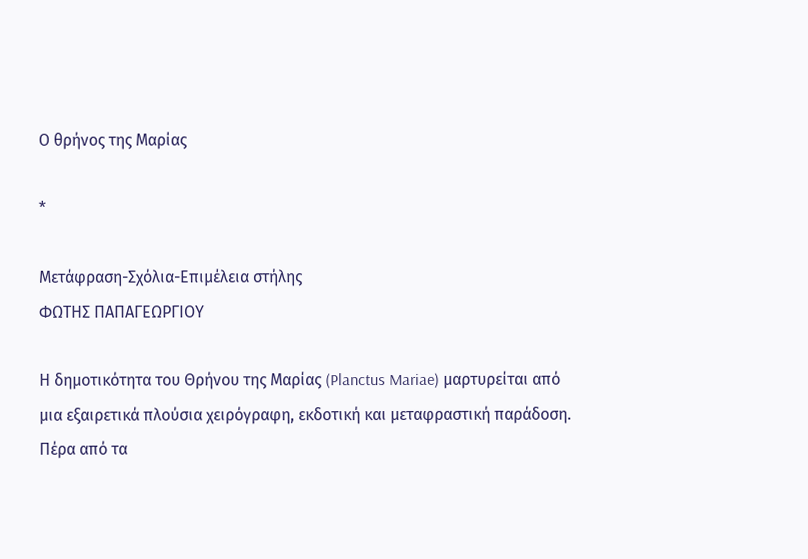Ο θρήνος της Μαρίας

*

Μετάφραση-Σχόλια-Επιμέλεια στήλης
ΦΩΤΗΣ ΠΑΠΑΓΕΩΡΓΙΟΥ

Η δημοτικότητα του Θρήνου της Μαρίας (Planctus Mariae) μαρτυρείται από μια εξαιρετικά πλούσια χειρόγραφη, εκδοτική και μεταφραστική παράδοση. Πέρα από τα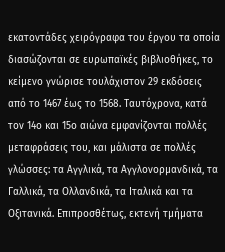εκατοντάδες χειρόγραφα του έργου τα οποία διασώζονται σε ευρωπαϊκές βιβλιοθήκες, το κείμενο γνώρισε τουλάχιστον 29 εκδόσεις από το 1467 έως το 1568. Ταυτόχρονα, κατά τον 14ο και 15ο αιώνα εμφανίζονται πολλές μεταφράσεις του, και μάλιστα σε πολλές γλώσσες: τα Αγγλικά, τα Αγγλονορμανδικά, τα Γαλλικά, τα Ολλανδικά, τα Ιταλικά και τα Οξιτανικά. Επιπροσθέτως, εκτενή τμήματα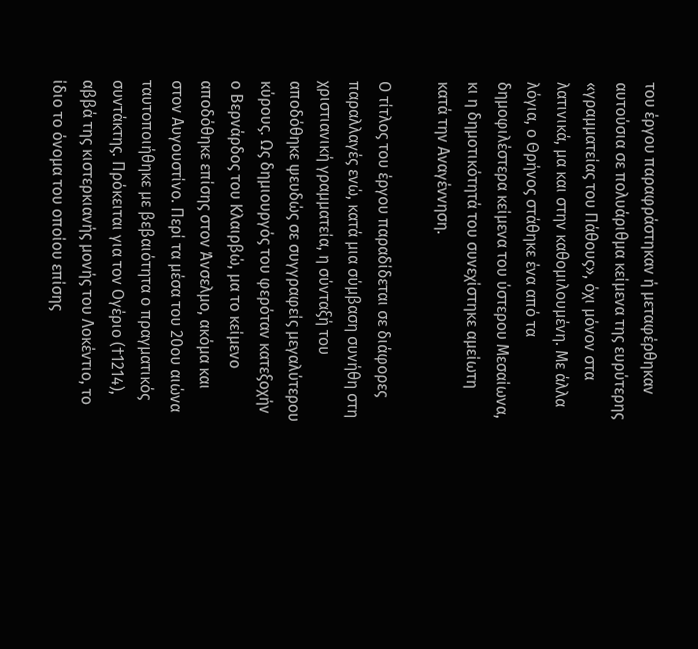του έργου παραφράστηκαν ή μεταφέρθηκαν αυτούσια σε πολυάριθμα κείμενα της ευρύτερης «γραμματείας του Πάθους», όχι μόνον στα λατινικά, μα και στην καθομιλουμένη. Με άλλα λόγια, ο Θρήνος στάθηκε ένα από τα δημοφιλέστερα κείμενα του ύστερου Μεσαίωνα, κι η δημοτικότητά του συνεχίστηκε αμείωτη κατά την Αναγέννηση.

Ο τίτλος του έργου παραδίδεται σε διάφορες παραλλαγές ενώ, κατά μια σύμβαση συνήθη στη χριστιανική γραμματεία, η σύνταξή του αποδόθηκε ψευδώς σε συγγραφείς μεγαλύτερου κύρους. Ως δημιουργός του φερόταν κατεξοχήν ο Βερνάρδος του Κλαιρβώ, μα το κείμενο αποδόθηκε επίσης στον Άνσελμο, ακόμα και στον Αυγουστίνο. Περί τα μέσα του 20ου αιώνα ταυτοποιήθηκε με βεβαιότητα ο πραγματικός συντάκτης. Πρόκειται για τον Ογέριο (†1214), αββά της κιστερκιανής μονής του Λοκέντιο, το ίδιο το όνομα του οποίου επίσης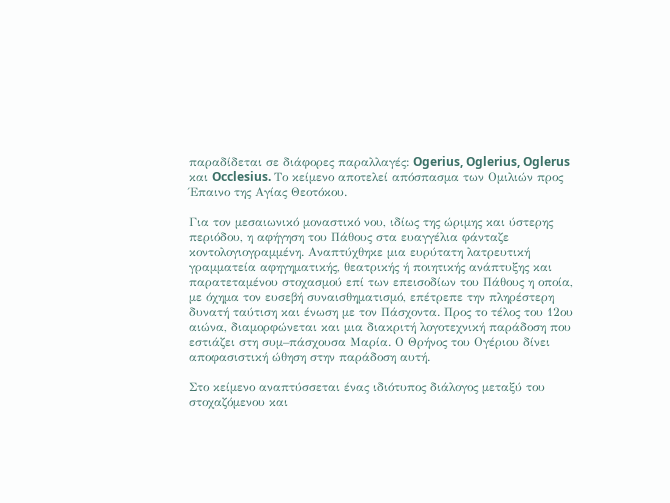παραδίδεται σε διάφορες παραλλαγές: Ogerius, Oglerius, Oglerus και Occlesius. Το κείμενο αποτελεί απόσπασμα των Ομιλιών προς Έπαινο της Αγίας Θεοτόκου.

Για τον μεσαιωνικό μοναστικό νου, ιδίως της ώριμης και ύστερης περιόδου, η αφήγηση του Πάθους στα ευαγγέλια φάνταζε κοντολογιογραμμένη. Αναπτύχθηκε μια ευρύτατη λατρευτική γραμματεία αφηγηματικής, θεατρικής ή ποιητικής ανάπτυξης και παρατεταμένου στοχασμού επί των επεισοδίων του Πάθους η οποία, με όχημα τον ευσεβή συναισθηματισμό, επέτρεπε την πληρέστερη δυνατή ταύτιση και ένωση με τον Πάσχοντα. Προς το τέλος του 12ου αιώνα, διαμορφώνεται και μια διακριτή λογοτεχνική παράδοση που εστιάζει στη συμ–πάσχουσα Μαρία. Ο Θρήνος του Ογέριου δίνει αποφασιστική ώθηση στην παράδοση αυτή.

Στο κείμενο αναπτύσσεται ένας ιδιότυπος διάλογος μεταξύ του στοχαζόμενου και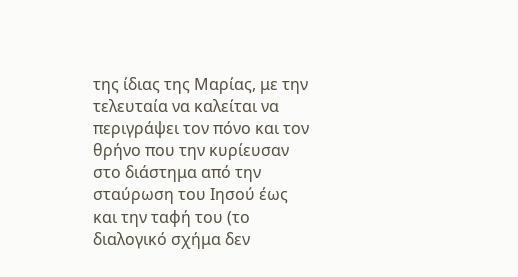της ίδιας της Μαρίας, με την τελευταία να καλείται να περιγράψει τον πόνο και τον θρήνο που την κυρίευσαν στο διάστημα από την σταύρωση του Ιησού έως και την ταφή του (το διαλογικό σχήμα δεν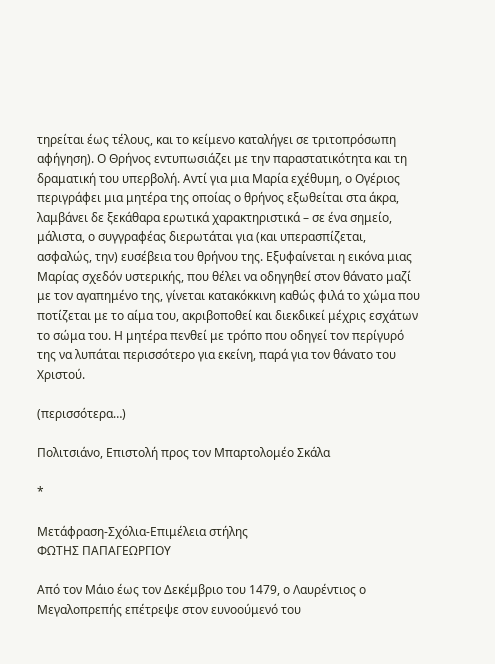τηρείται έως τέλους, και το κείμενο καταλήγει σε τριτοπρόσωπη αφήγηση). Ο Θρήνος εντυπωσιάζει με την παραστατικότητα και τη δραματική του υπερβολή. Αντί για μια Μαρία εχέθυμη, ο Ογέριος περιγράφει μια μητέρα της οποίας ο θρήνος εξωθείται στα άκρα, λαμβάνει δε ξεκάθαρα ερωτικά χαρακτηριστικά – σε ένα σημείο, μάλιστα, ο συγγραφέας διερωτάται για (και υπερασπίζεται, ασφαλώς, την) ευσέβεια του θρήνου της. Εξυφαίνεται η εικόνα μιας Μαρίας σχεδόν υστερικής, που θέλει να οδηγηθεί στον θάνατο μαζί με τον αγαπημένο της, γίνεται κατακόκκινη καθώς φιλά το χώμα που ποτίζεται με το αίμα του, ακριβοποθεί και διεκδικεί μέχρις εσχάτων το σώμα του. Η μητέρα πενθεί με τρόπο που οδηγεί τον περίγυρό της να λυπάται περισσότερο για εκείνη, παρά για τον θάνατο του Χριστού.

(περισσότερα…)

Πολιτσιάνο, Επιστολή προς τον Μπαρτολομέο Σκάλα

*

Μετάφραση-Σχόλια-Επιμέλεια στήλης
ΦΩΤΗΣ ΠΑΠΑΓΕΩΡΓΙΟΥ

Από τον Μάιο έως τον Δεκέμβριο του 1479, ο Λαυρέντιος ο Μεγαλοπρεπής επέτρεψε στον ευνοούμενό του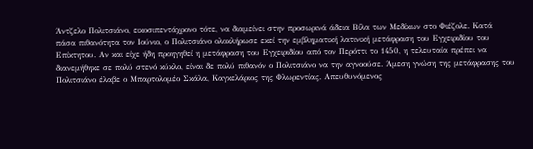Άντζελο Πολιτσιάνο, εικοσιπεντάχρονο τότε, να διαμείνει στην προσωρινά άδεια Βίλα των Μεδίκων στο Φιέζολε. Κατά πάσα πιθανότητα τον Ιούνιο, ο Πολιτσιάνο ολοκλήρωσε εκεί την εμβληματική λατινική μετάφραση του Εγχειριδίου του Επίκτητου. Αν και είχε ήδη προηγηθεί η μετάφραση του Εγχειριδίου από τον Περόττι το 1450, η τελευταία πρέπει να διανεμήθηκε σε πολύ στενό κύκλο, είναι δε πολύ πιθανόν ο Πολιτσιάνο να την αγνοούσε. Άμεση γνώση της μετάφρασης του Πολιτσιάνο έλαβε ο Μπαρτολομέο Σκάλα, Καγκελάριος της Φλωρεντίας. Απευθυνόμενος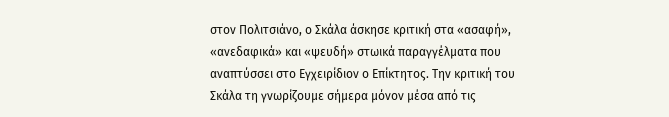στον Πολιτσιάνο, ο Σκάλα άσκησε κριτική στα «ασαφή», «ανεδαφικά» και «ψευδή» στωικά παραγγέλματα που αναπτύσσει στο Εγχειρίδιον ο Επίκτητος. Την κριτική του Σκάλα τη γνωρίζουμε σήμερα μόνον μέσα από τις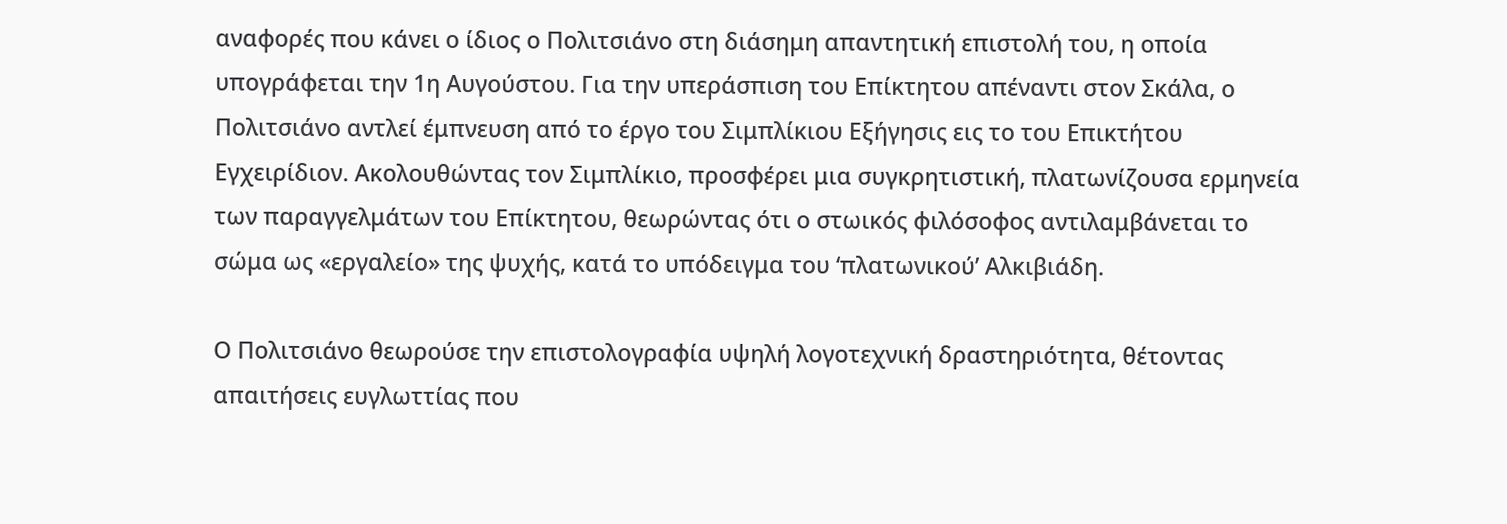αναφορές που κάνει ο ίδιος ο Πολιτσιάνο στη διάσημη απαντητική επιστολή του, η οποία υπογράφεται την 1η Αυγούστου. Για την υπεράσπιση του Επίκτητου απέναντι στον Σκάλα, ο Πολιτσιάνο αντλεί έμπνευση από το έργο του Σιμπλίκιου Εξήγησις εις το του Επικτήτου Εγχειρίδιον. Ακολουθώντας τον Σιμπλίκιο, προσφέρει μια συγκρητιστική, πλατωνίζουσα ερμηνεία των παραγγελμάτων του Επίκτητου, θεωρώντας ότι ο στωικός φιλόσοφος αντιλαμβάνεται το σώμα ως «εργαλείο» της ψυχής, κατά το υπόδειγμα του ‘πλατωνικού’ Αλκιβιάδη.

Ο Πολιτσιάνο θεωρούσε την επιστολογραφία υψηλή λογοτεχνική δραστηριότητα, θέτοντας απαιτήσεις ευγλωττίας που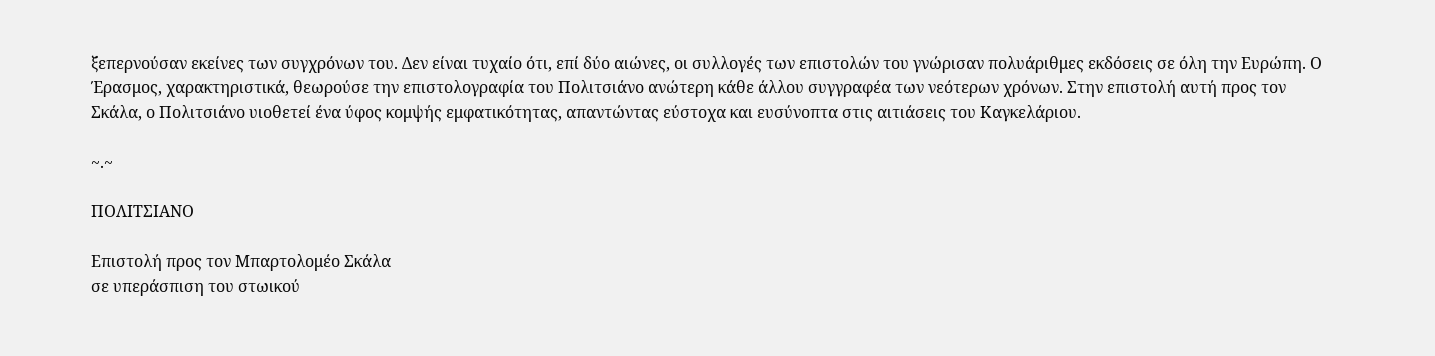ξεπερνούσαν εκείνες των συγχρόνων του. Δεν είναι τυχαίο ότι, επί δύο αιώνες, οι συλλογές των επιστολών του γνώρισαν πολυάριθμες εκδόσεις σε όλη την Ευρώπη. Ο Έρασμος, χαρακτηριστικά, θεωρούσε την επιστολογραφία του Πολιτσιάνο ανώτερη κάθε άλλου συγγραφέα των νεότερων χρόνων. Στην επιστολή αυτή προς τον Σκάλα, ο Πολιτσιάνο υιοθετεί ένα ύφος κομψής εμφατικότητας, απαντώντας εύστοχα και ευσύνοπτα στις αιτιάσεις του Καγκελάριου.

~.~

ΠΟΛΙΤΣΙΑΝΟ

Επιστολή προς τον Μπαρτολομέο Σκάλα
σε υπεράσπιση του στωικού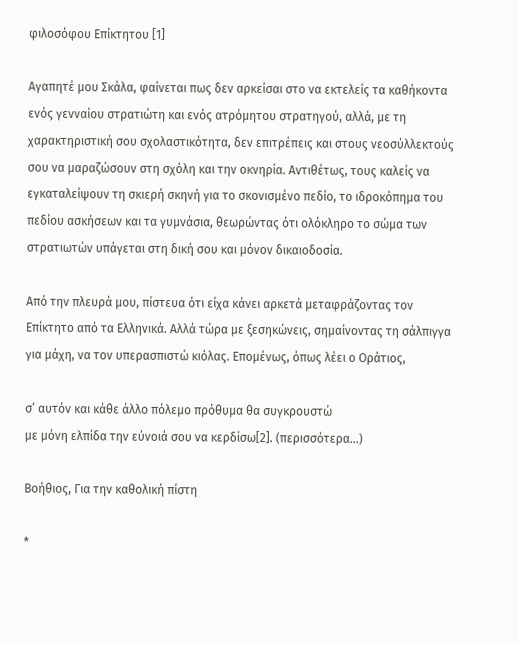φιλοσόφου Επίκτητου [1]

Αγαπητέ μου Σκάλα, φαίνεται πως δεν αρκείσαι στο να εκτελείς τα καθήκοντα ενός γενναίου στρατιώτη και ενός ατρόμητου στρατηγού, αλλά, με τη χαρακτηριστική σου σχολαστικότητα, δεν επιτρέπεις και στους νεοσύλλεκτούς σου να μαραζώσουν στη σχόλη και την οκνηρία. Αντιθέτως, τους καλείς να εγκαταλείψουν τη σκιερή σκηνή για το σκονισμένο πεδίο, το ιδροκόπημα του πεδίου ασκήσεων και τα γυμνάσια, θεωρώντας ότι ολόκληρο το σώμα των στρατιωτών υπάγεται στη δική σου και μόνον δικαιοδοσία.

Από την πλευρά μου, πίστευα ότι είχα κάνει αρκετά μεταφράζοντας τον Επίκτητο από τα Ελληνικά. Αλλά τώρα με ξεσηκώνεις, σημαίνοντας τη σάλπιγγα για μάχη, να τον υπερασπιστώ κιόλας. Επομένως, όπως λέει ο Οράτιος,

σ’ αυτόν και κάθε άλλο πόλεμο πρόθυμα θα συγκρουστώ
με μόνη ελπίδα την εύνοιά σου να κερδίσω[2]. (περισσότερα…)

Βοήθιος, Για την καθολική πίστη

*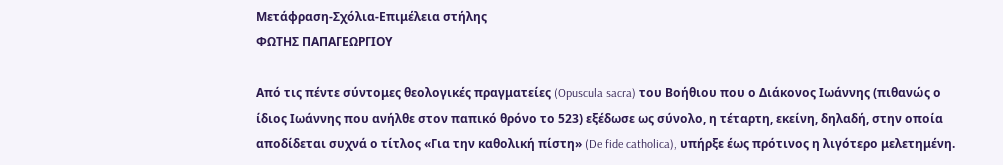Μετάφραση-Σχόλια-Επιμέλεια στήλης
ΦΩΤΗΣ ΠΑΠΑΓΕΩΡΓΙΟΥ

Από τις πέντε σύντομες θεολογικές πραγματείες (Opuscula sacra) του Βοήθιου που ο Διάκονος Ιωάννης (πιθανώς ο ίδιος Ιωάννης που ανήλθε στον παπικό θρόνο το 523) εξέδωσε ως σύνολο, η τέταρτη, εκείνη, δηλαδή, στην οποία αποδίδεται συχνά ο τίτλος «Για την καθολική πίστη» (De fide catholica), υπήρξε έως πρότινος η λιγότερο μελετημένη.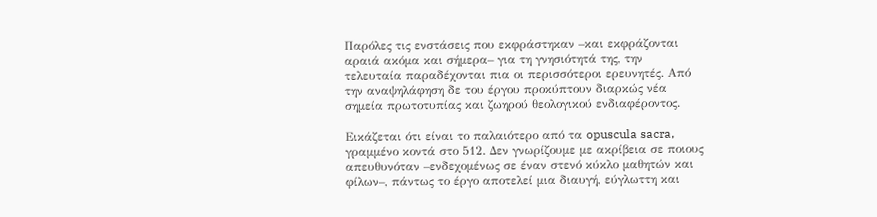Παρόλες τις ενστάσεις που εκφράστηκαν –και εκφράζονται αραιά ακόμα και σήμερα– για τη γνησιότητά της, την τελευταία παραδέχονται πια οι περισσότεροι ερευνητές. Από την αναψηλάφηση δε του έργου προκύπτουν διαρκώς νέα σημεία πρωτοτυπίας και ζωηρού θεολογικού ενδιαφέροντος.

Εικάζεται ότι είναι το παλαιότερο από τα opuscula sacra, γραμμένο κοντά στο 512. Δεν γνωρίζουμε με ακρίβεια σε ποιους απευθυνόταν –ενδεχομένως σε έναν στενό κύκλο μαθητών και φίλων–, πάντως το έργο αποτελεί μια διαυγή, εύγλωττη και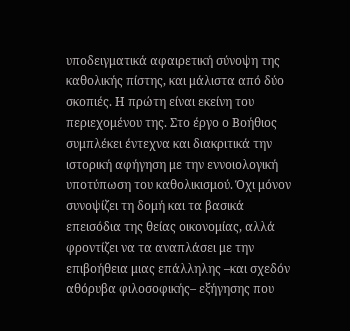υποδειγματικά αφαιρετική σύνοψη της καθολικής πίστης, και μάλιστα από δύο σκοπιές. Η πρώτη είναι εκείνη του περιεχομένου της. Στο έργο ο Βοήθιος συμπλέκει έντεχνα και διακριτικά την ιστορική αφήγηση με την εννοιολογική υποτύπωση του καθολικισμού. Όχι μόνον συνοψίζει τη δομή και τα βασικά επεισόδια της θείας οικονομίας, αλλά φροντίζει να τα αναπλάσει με την επιβοήθεια μιας επάλληλης –και σχεδόν αθόρυβα φιλοσοφικής– εξήγησης που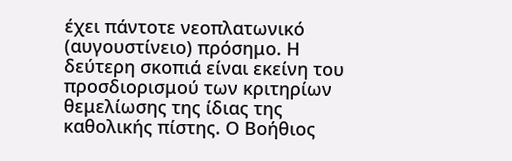έχει πάντοτε νεοπλατωνικό (αυγουστίνειο) πρόσημο. Η δεύτερη σκοπιά είναι εκείνη του προσδιορισμού των κριτηρίων θεμελίωσης της ίδιας της καθολικής πίστης. Ο Βοήθιος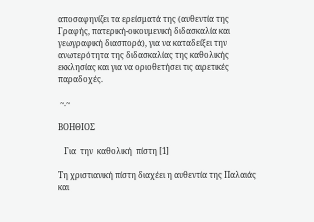αποσαφηνίζει τα ερείσματά της (αυθεντία της Γραφής, πατερική-οικουμενική διδασκαλία και γεωγραφική διασπορά), για να καταδείξει την ανωτερότητα της διδασκαλίας της καθολικής εκκλησίας και για να οριοθετήσει τις αιρετικές παραδοχές.

 ~.~

ΒΟΗΘΙΟΣ

   Για  την  καθολική  πίστη [1]

Τη χριστιανική πίστη διαχέει η αυθεντία της Παλαιάς και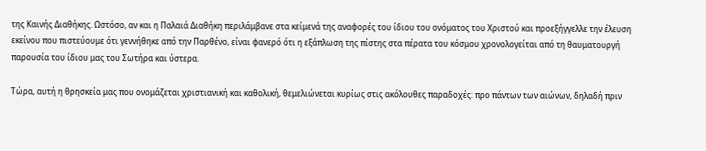της Καινής Διαθήκης. Ωστόσο, αν και η Παλαιά Διαθήκη περιλάμβανε στα κείμενά της αναφορές του ίδιου του ονόματος του Χριστού και προεξήγγελλε την έλευση εκείνου που πιστεύουμε ότι γεννήθηκε από την Παρθένο, είναι φανερό ότι η εξάπλωση της πίστης στα πέρατα του κόσμου χρονολογείται από τη θαυματουργή παρουσία του ίδιου μας του Σωτήρα και ύστερα.

Τώρα, αυτή η θρησκεία μας που ονομάζεται χριστιανική και καθολική, θεμελιώνεται κυρίως στις ακόλουθες παραδοχές: προ πάντων των αιώνων, δηλαδή πριν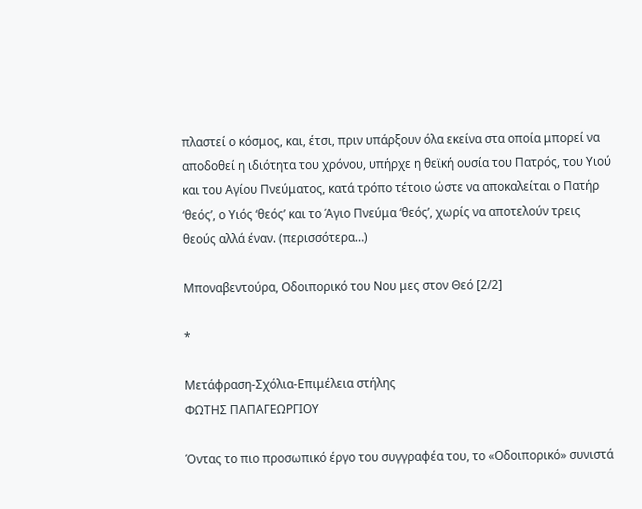πλαστεί ο κόσμος, και, έτσι, πριν υπάρξουν όλα εκείνα στα οποία μπορεί να αποδοθεί η ιδιότητα του χρόνου, υπήρχε η θεϊκή ουσία του Πατρός, του Υιού και του Αγίου Πνεύματος, κατά τρόπο τέτοιο ώστε να αποκαλείται ο Πατήρ ‘θεός’, ο Υιός ‘θεός’ και το Άγιο Πνεύμα ‘θεός’, χωρίς να αποτελούν τρεις θεούς αλλά έναν. (περισσότερα…)

Μποναβεντούρα, Οδοιπορικό του Νου μες στον Θεό [2/2]

*

Μετάφραση-Σχόλια-Επιμέλεια στήλης
ΦΩΤΗΣ ΠΑΠΑΓΕΩΡΓΙΟΥ

Όντας το πιο προσωπικό έργο του συγγραφέα του, το «Οδοιπορικό» συνιστά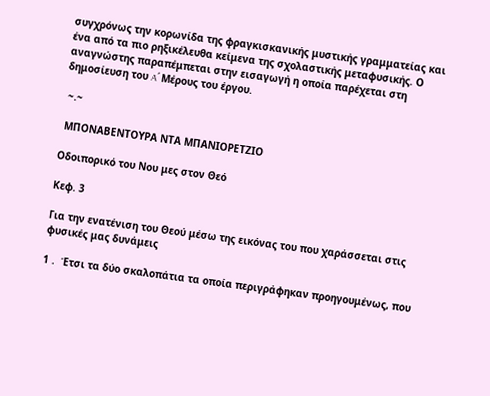συγχρόνως την κορωνίδα της φραγκισκανικής μυστικής γραμματείας και ένα από τα πιο ρηξικέλευθα κείμενα της σχολαστικής μεταφυσικής. Ο αναγνώστης παραπέμπεται στην εισαγωγή η οποία παρέχεται στη δημοσίευση του A΄ Μέρους του έργου.

 ~.~

 ΜΠΟΝΑΒΕΝΤΟΥΡΑ ΝΤΑ ΜΠΑΝΙΟΡΕΤΖΙΟ

Οδοιπορικό του Νου μες στον Θεό

Κεφ. 3

Για την ενατένιση του Θεού μέσω της εικόνας του που χαράσσεται στις φυσικές μας δυνάμεις

1 .  Έτσι τα δύο σκαλοπάτια τα οποία περιγράφηκαν προηγουμένως, που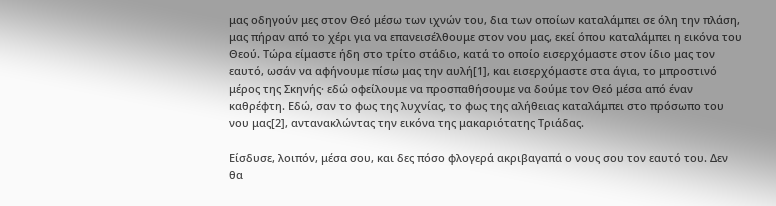μας οδηγούν μες στον Θεό μέσω των ιχνών του, δια των οποίων καταλάμπει σε όλη την πλάση, μας πήραν από το χέρι για να επανεισέλθουμε στον νου μας, εκεί όπου καταλάμπει η εικόνα του Θεού. Τώρα είμαστε ήδη στο τρίτο στάδιο, κατά το οποίο εισερχόμαστε στον ίδιο μας τον εαυτό, ωσάν να αφήνουμε πίσω μας την αυλή[1], και εισερχόμαστε στα άγια, το μπροστινό μέρος της Σκηνής· εδώ οφείλουμε να προσπαθήσουμε να δούμε τον Θεό μέσα από έναν καθρέφτη. Εδώ, σαν το φως της λυχνίας, το φως της αλήθειας καταλάμπει στο πρόσωπο του νου μας[2], αντανακλώντας την εικόνα της μακαριότατης Τριάδας.

Είσδυσε, λοιπόν, μέσα σου, και δες πόσο φλογερά ακριβαγαπά ο νους σου τον εαυτό του. Δεν θα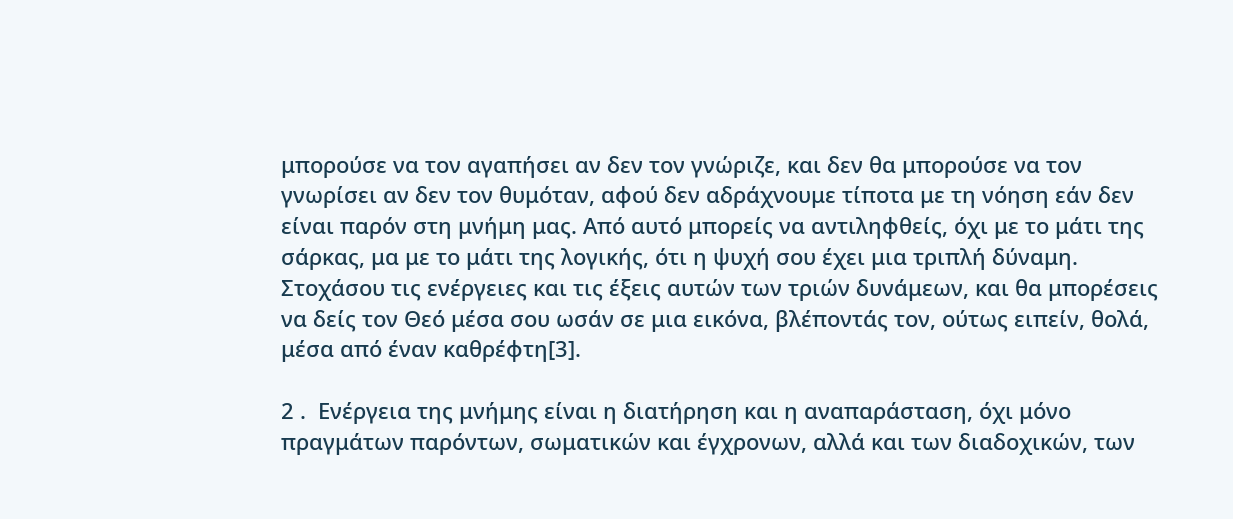μπορούσε να τον αγαπήσει αν δεν τον γνώριζε, και δεν θα μπορούσε να τον γνωρίσει αν δεν τον θυμόταν, αφού δεν αδράχνουμε τίποτα με τη νόηση εάν δεν είναι παρόν στη μνήμη μας. Από αυτό μπορείς να αντιληφθείς, όχι με το μάτι της σάρκας, μα με το μάτι της λογικής, ότι η ψυχή σου έχει μια τριπλή δύναμη. Στοχάσου τις ενέργειες και τις έξεις αυτών των τριών δυνάμεων, και θα μπορέσεις να δείς τον Θεό μέσα σου ωσάν σε μια εικόνα, βλέποντάς τον, ούτως ειπείν, θολά, μέσα από έναν καθρέφτη[3].

2 .  Ενέργεια της μνήμης είναι η διατήρηση και η αναπαράσταση, όχι μόνο πραγμάτων παρόντων, σωματικών και έγχρονων, αλλά και των διαδοχικών, των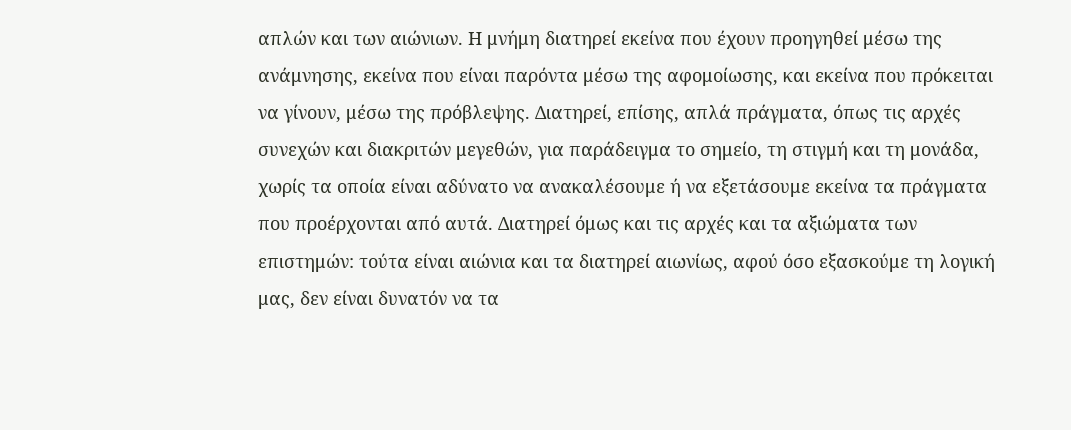απλών και των αιώνιων. Η μνήμη διατηρεί εκείνα που έχουν προηγηθεί μέσω της ανάμνησης, εκείνα που είναι παρόντα μέσω της αφομοίωσης, και εκείνα που πρόκειται να γίνουν, μέσω της πρόβλεψης. Διατηρεί, επίσης, απλά πράγματα, όπως τις αρχές συνεχών και διακριτών μεγεθών, για παράδειγμα το σημείο, τη στιγμή και τη μονάδα, χωρίς τα οποία είναι αδύνατο να ανακαλέσουμε ή να εξετάσουμε εκείνα τα πράγματα που προέρχονται από αυτά. Διατηρεί όμως και τις αρχές και τα αξιώματα των επιστημών: τούτα είναι αιώνια και τα διατηρεί αιωνίως, αφού όσο εξασκούμε τη λογική μας, δεν είναι δυνατόν να τα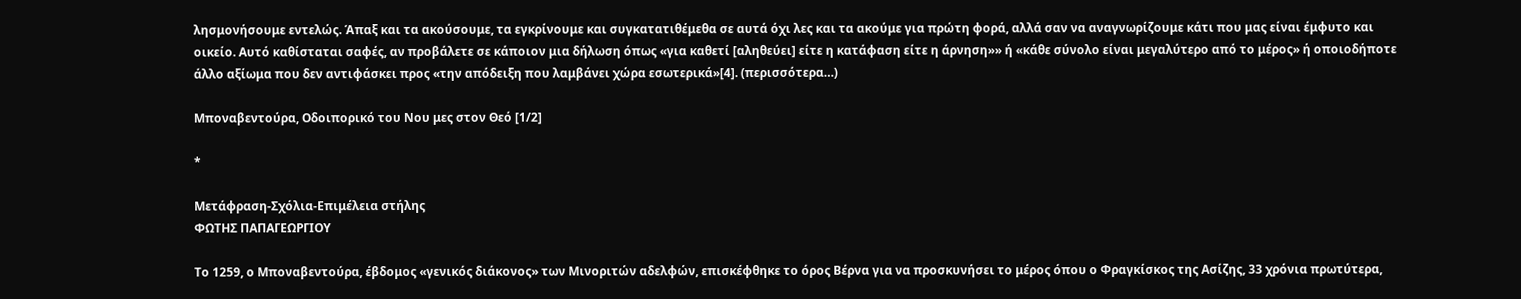λησμονήσουμε εντελώς. Άπαξ και τα ακούσουμε, τα εγκρίνουμε και συγκατατιθέμεθα σε αυτά όχι λες και τα ακούμε για πρώτη φορά, αλλά σαν να αναγνωρίζουμε κάτι που μας είναι έμφυτο και οικείο. Αυτό καθίσταται σαφές, αν προβάλετε σε κάποιον μια δήλωση όπως «για καθετί [αληθεύει] είτε η κατάφαση είτε η άρνηση»» ή «κάθε σύνολο είναι μεγαλύτερο από το μέρος» ή οποιοδήποτε άλλο αξίωμα που δεν αντιφάσκει προς «την απόδειξη που λαμβάνει χώρα εσωτερικά»[4]. (περισσότερα…)

Μποναβεντούρα, Οδοιπορικό του Νου μες στον Θεό [1/2]

*

Μετάφραση-Σχόλια-Επιμέλεια στήλης
ΦΩΤΗΣ ΠΑΠΑΓΕΩΡΓΙΟΥ

Το 1259, ο Μποναβεντούρα, έβδομος «γενικός διάκονος» των Μινοριτών αδελφών, επισκέφθηκε το όρος Βέρνα για να προσκυνήσει το μέρος όπου ο Φραγκίσκος της Ασίζης, 33 χρόνια πρωτύτερα,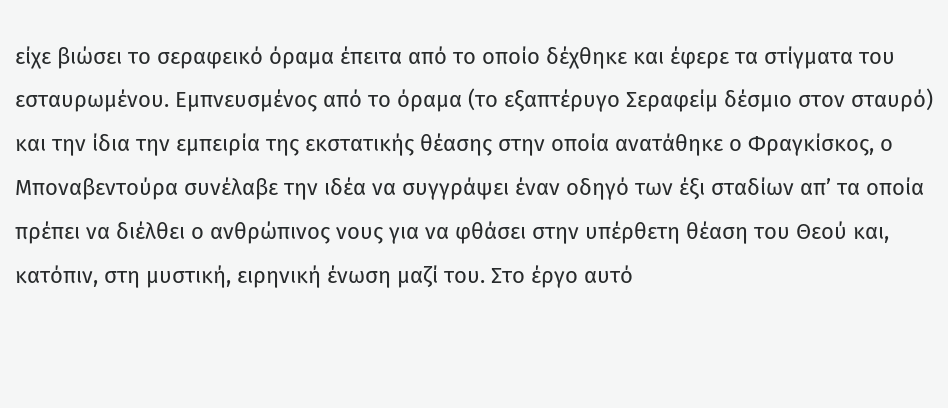είχε βιώσει το σεραφεικό όραμα έπειτα από το οποίο δέχθηκε και έφερε τα στίγματα του εσταυρωμένου. Εμπνευσμένος από το όραμα (το εξαπτέρυγο Σεραφείμ δέσμιο στον σταυρό) και την ίδια την εμπειρία της εκστατικής θέασης στην οποία ανατάθηκε ο Φραγκίσκος, ο Μποναβεντούρα συνέλαβε την ιδέα να συγγράψει έναν οδηγό των έξι σταδίων απ’ τα οποία πρέπει να διέλθει ο ανθρώπινος νους για να φθάσει στην υπέρθετη θέαση του Θεού και, κατόπιν, στη μυστική, ειρηνική ένωση μαζί του. Στο έργο αυτό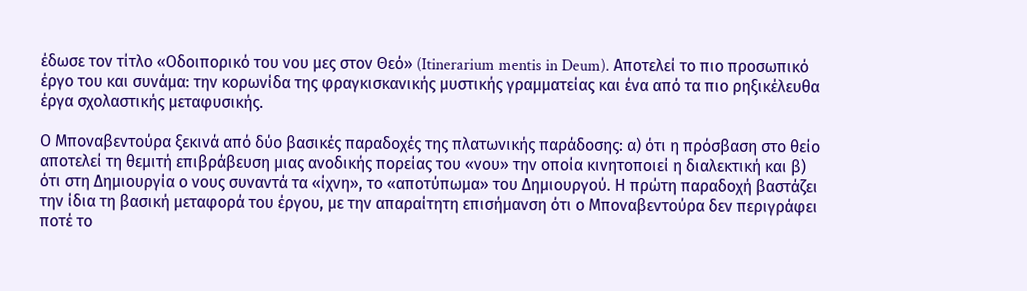έδωσε τον τίτλο «Οδοιπορικό του νου μες στον Θεό» (Itinerarium mentis in Deum). Αποτελεί το πιο προσωπικό έργο του και συνάμα: την κορωνίδα της φραγκισκανικής μυστικής γραμματείας και ένα από τα πιο ρηξικέλευθα έργα σχολαστικής μεταφυσικής.

Ο Μποναβεντούρα ξεκινά από δύο βασικές παραδοχές της πλατωνικής παράδοσης: α) ότι η πρόσβαση στο θείο αποτελεί τη θεμιτή επιβράβευση μιας ανοδικής πορείας του «νου» την οποία κινητοποιεί η διαλεκτική και β) ότι στη Δημιουργία ο νους συναντά τα «ίχνη», το «αποτύπωμα» του Δημιουργού. Η πρώτη παραδοχή βαστάζει την ίδια τη βασική μεταφορά του έργου, με την απαραίτητη επισήμανση ότι ο Μποναβεντούρα δεν περιγράφει ποτέ το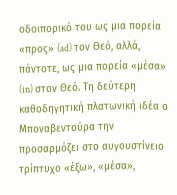οδοιπορικό του ως μια πορεία «προς» (ad) τον Θεό, αλλά, πάντοτε, ως μια πορεία «μέσα» (in) στον Θεό. Τη δεύτερη καθοδηγητική πλατωνική ιδέα ο Μποναβεντούρα την προσαρμόζει στο αυγουστίνειο τρίπτυχο «έξω», «μέσα»,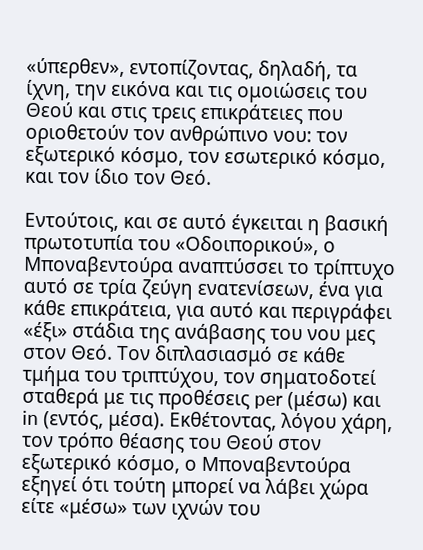«ύπερθεν», εντοπίζοντας, δηλαδή, τα ίχνη, την εικόνα και τις ομοιώσεις του Θεού και στις τρεις επικράτειες που οριοθετούν τον ανθρώπινο νου: τον εξωτερικό κόσμο, τον εσωτερικό κόσμο, και τον ίδιο τον Θεό.

Εντούτοις, και σε αυτό έγκειται η βασική πρωτοτυπία του «Οδοιπορικού», ο Μποναβεντούρα αναπτύσσει το τρίπτυχο αυτό σε τρία ζεύγη ενατενίσεων, ένα για κάθε επικράτεια, για αυτό και περιγράφει «έξι» στάδια της ανάβασης του νου μες στον Θεό. Τον διπλασιασμό σε κάθε τμήμα του τριπτύχου, τον σηματοδοτεί σταθερά με τις προθέσεις per (μέσω) και in (εντός, μέσα). Εκθέτοντας, λόγου χάρη, τον τρόπο θέασης του Θεού στον εξωτερικό κόσμο, ο Μποναβεντούρα εξηγεί ότι τούτη μπορεί να λάβει χώρα είτε «μέσω» των ιχνών του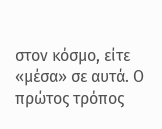στον κόσμο, είτε «μέσα» σε αυτά. Ο πρώτος τρόπος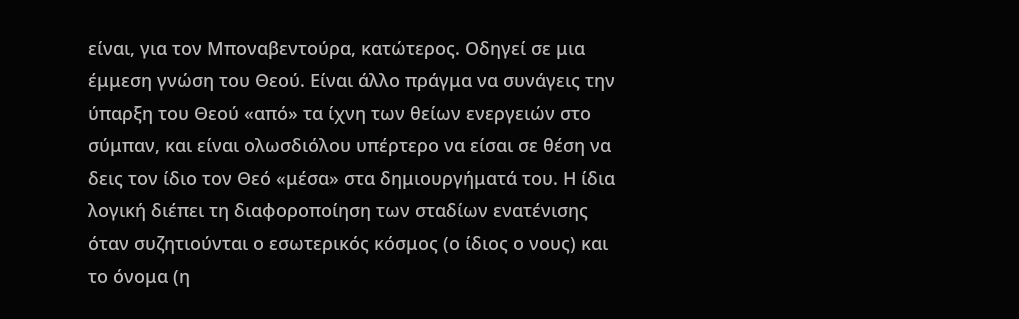είναι, για τον Μποναβεντούρα, κατώτερος. Οδηγεί σε μια έμμεση γνώση του Θεού. Είναι άλλο πράγμα να συνάγεις την ύπαρξη του Θεού «από» τα ίχνη των θείων ενεργειών στο σύμπαν, και είναι ολωσδιόλου υπέρτερο να είσαι σε θέση να δεις τον ίδιο τον Θεό «μέσα» στα δημιουργήματά του. Η ίδια λογική διέπει τη διαφοροποίηση των σταδίων ενατένισης όταν συζητιούνται ο εσωτερικός κόσμος (ο ίδιος ο νους) και το όνομα (η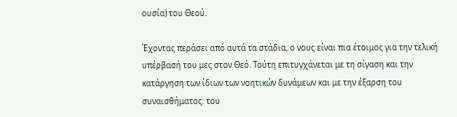ουσία) του Θεού.

Έχοντας περάσει από αυτά τα στάδια, ο νους είναι πια έτοιμος για την τελική υπέρβασή του μες στον Θεό. Τούτη επιτυγχάνεται με τη σίγαση και την κατάργηση των ίδιων των νοητικών δυνάμεων και με την έξαρση του συναισθήματος: του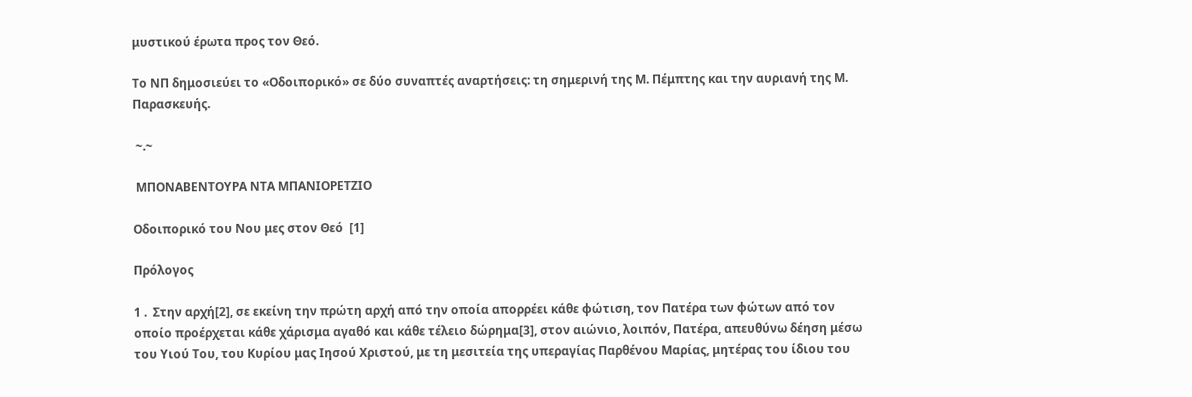μυστικού έρωτα προς τον Θεό.

Το ΝΠ δημοσιεύει το «Οδοιπορικό» σε δύο συναπτές αναρτήσεις: τη σημερινή της Μ. Πέμπτης και την αυριανή της Μ. Παρασκευής.

 ~.~

 ΜΠΟΝΑΒΕΝΤΟΥΡΑ ΝΤΑ ΜΠΑΝΙΟΡΕΤΖΙΟ

Οδοιπορικό του Νου μες στον Θεό  [1]

Πρόλογος

1 .  Στην αρχή[2], σε εκείνη την πρώτη αρχή από την οποία απορρέει κάθε φώτιση, τον Πατέρα των φώτων από τον οποίο προέρχεται κάθε χάρισμα αγαθό και κάθε τέλειο δώρημα[3], στον αιώνιο, λοιπόν, Πατέρα, απευθύνω δέηση μέσω του Υιού Του, του Κυρίου μας Ιησού Χριστού, με τη μεσιτεία της υπεραγίας Παρθένου Μαρίας, μητέρας του ίδιου του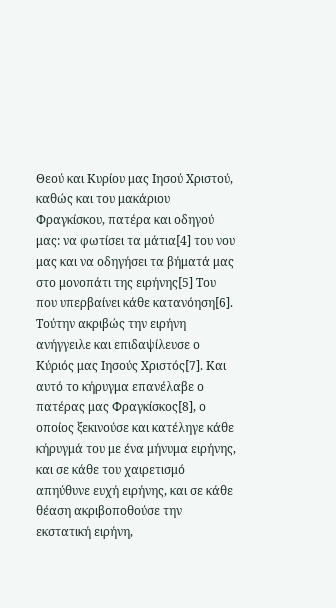Θεού και Κυρίου μας Ιησού Χριστού, καθώς και του μακάριου Φραγκίσκου, πατέρα και οδηγού μας: να φωτίσει τα μάτια[4] του νου μας και να οδηγήσει τα βήματά μας στο μονοπάτι της ειρήνης[5] Του που υπερβαίνει κάθε κατανόηση[6]. Τούτην ακριβώς την ειρήνη ανήγγειλε και επιδαψίλευσε ο Κύριός μας Ιησούς Χριστός[7]. Και αυτό το κήρυγμα επανέλαβε ο πατέρας μας Φραγκίσκος[8], ο οποίος ξεκινούσε και κατέληγε κάθε κήρυγμά του με ένα μήνυμα ειρήνης, και σε κάθε του χαιρετισμό απηύθυνε ευχή ειρήνης, και σε κάθε θέαση ακριβοποθούσε την εκστατική ειρήνη,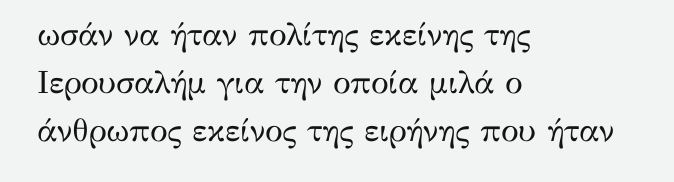ωσάν να ήταν πολίτης εκείνης της Ιερουσαλήμ για την οποία μιλά ο άνθρωπος εκείνος της ειρήνης που ήταν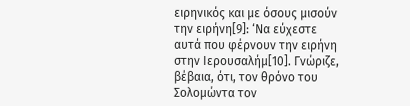ειρηνικός και με όσους μισούν την ειρήνη[9]: ‘Να εύχεστε αυτά που φέρνουν την ειρήνη στην Ιερουσαλήμ[10]. Γνώριζε, βέβαια, ότι, τον θρόνο του Σολομώντα τον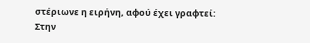στέριωνε η ειρήνη, αφού έχει γραφτεί: Στην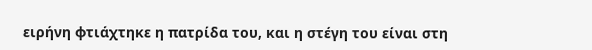ειρήνη φτιάχτηκε η πατρίδα του, και η στέγη του είναι στη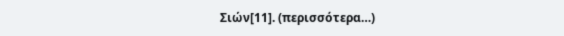Σιών[11]. (περισσότερα…)